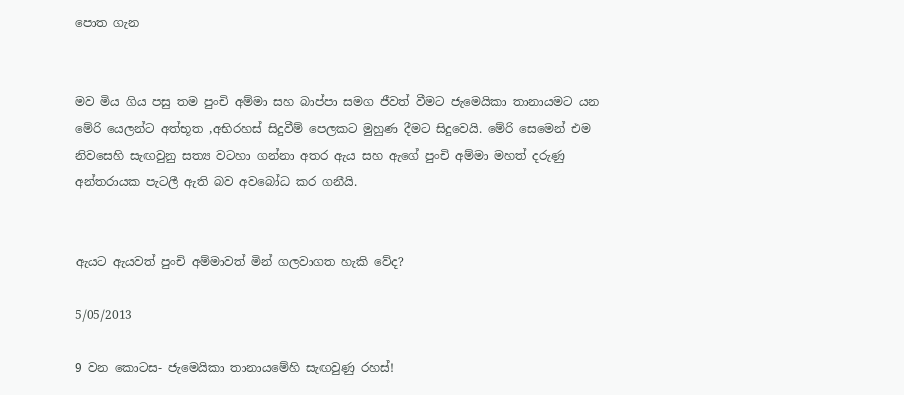පොත ගැන


මව මිය ගිය පසු තම පුංචි අම්මා සහ බාප්පා සමග ජීවත් වීමට ජැමෙයිකා තානායමට යන මේරි යෙලන්ට අත්භූත ,අභිරහස් සිදුවීම් පෙලකට මුහුණ දීමට සිදුවෙයි. මේරි සෙමෙන් එම නිවසෙහි සැඟවුනු සත්‍ය වටහා ගන්නා අතර ඇය සහ ඇගේ පුංචි අම්මා මහත් දරුණු අන්තරායක පැටලී ඇති බව අවබෝධ කර ගනීයි.


ඇයට ඇයවත් පුංචි අම්මාවත් මින් ගලවාගත හැකි වේද?

5/05/2013

9 වන කොටස- ජැමෙයිකා තානායමේහි සැඟවුණු රහස්!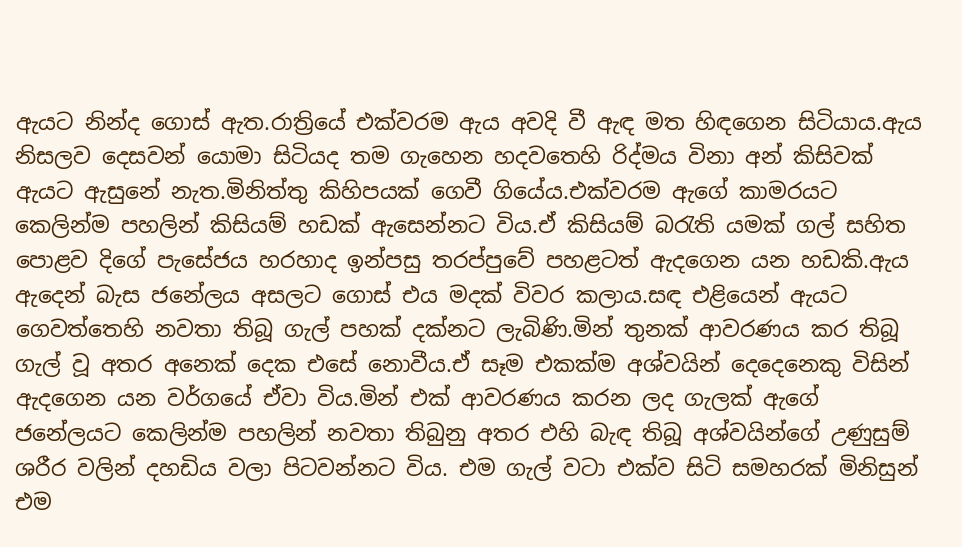ඇයට නින්ද ගොස් ඇත.රාත්‍රියේ එක්වරම ඇය අවදි වී ඇඳ මත හිඳගෙන සිටියාය.ඇය නිසලව දෙසවන් යොමා සිටියද තම ගැහෙන හදවතෙහි රිද්මය විනා අන් කිසිවක් ඇයට ඇසුනේ නැත.මිනිත්තු කිහිපයක් ගෙවී ගියේය.එක්වරම ඇගේ කාමරයට කෙලින්ම පහලින් කිසියම් හඩක් ඇසෙන්නට විය.ඒ කිසියම් බරැති යමක් ගල් සහිත පොළව දිගේ පැසේජය හරහාද ඉන්පසු තරප්පුවේ පහළටත් ඇදගෙන යන හඩකි.ඇය ඇදෙන් බැස ජනේලය අසලට ගොස් එය මදක් විවර කලාය.සඳ එළියෙන් ඇයට ගෙවත්තෙහි නවතා තිබූ ගැල් පහක් දක්නට ලැබිණි.මින් තුනක් ආවරණය කර තිබූ ගැල් වූ අතර අනෙක් දෙක එසේ නොවීය.ඒ සෑම එකක්ම අශ්වයින් දෙදෙනෙකු විසින් ඇදගෙන යන වර්ගයේ ඒවා විය.මින් එක් ආවරණය කරන ලද ගැලක් ඇගේ ජනේලයට කෙලින්ම පහලින් නවතා තිබුනු අතර එහි බැඳ තිබූ අශ්වයින්ගේ උණුසුම් ශරීර වලින් දහඩිය වලා පිටවන්නට විය. එම ගැල් වටා එක්ව සිටි සමහරක් මිනිසුන් එම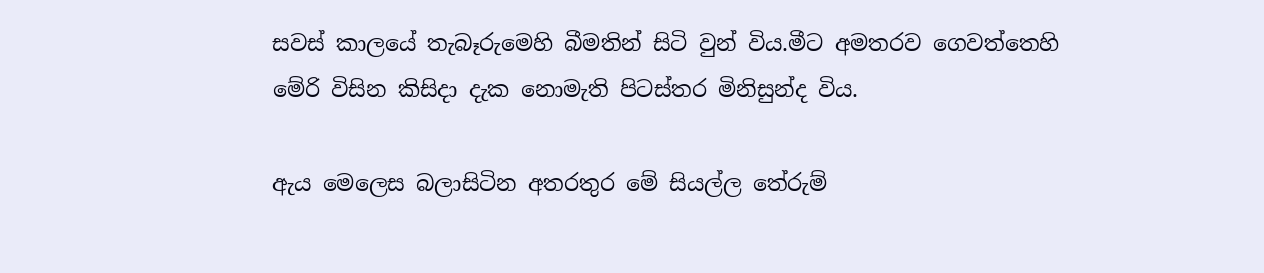සවස් කාලයේ තැබෑරුමෙහි බීමතින් සිටි වුන් විය.මීට අමතරව ගෙවත්තෙහි මේරි විසින කිසිදා දැක නොමැති පිටස්තර මිනිසුන්ද විය.

ඇය මෙලෙස බලාසිටින අතරතුර මේ සියල්ල තේරුම්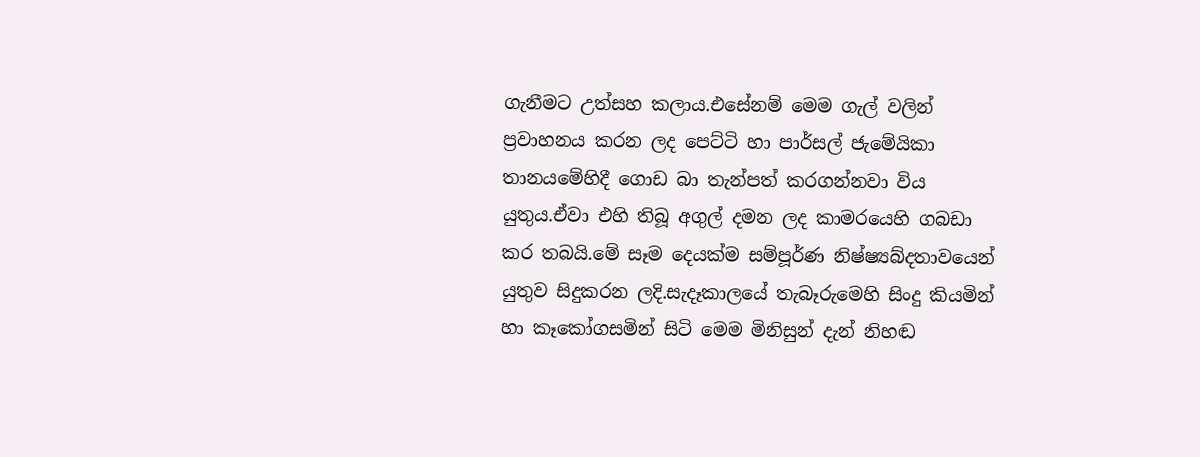ගැනීමට උත්සහ කලාය.එසේනම් මෙම ගැල් වලින් ප්‍රවාහනය කරන ලද පෙට්ටි හා පාර්සල් ජැමේයිකා තානයමේහිදී ගොඩ බා තැන්පත් කරගන්නවා විය යුතුය.ඒවා එහි තිබූ අගුල් දමන ලද කාමරයෙහි ගබඩා කර තබයි.මේ සෑම දෙයක්ම සම්පූර්ණ නිෂ්ෂ්‍යබ්දතාවයෙන් යුතුව සිදුකරන ලදි.සැදෑකාලයේ තැබෑරුමෙහි සිංදු කියමින් හා කෑකෝගසමින් සිටි මෙම මිනිසුන් දැන් නිහඬ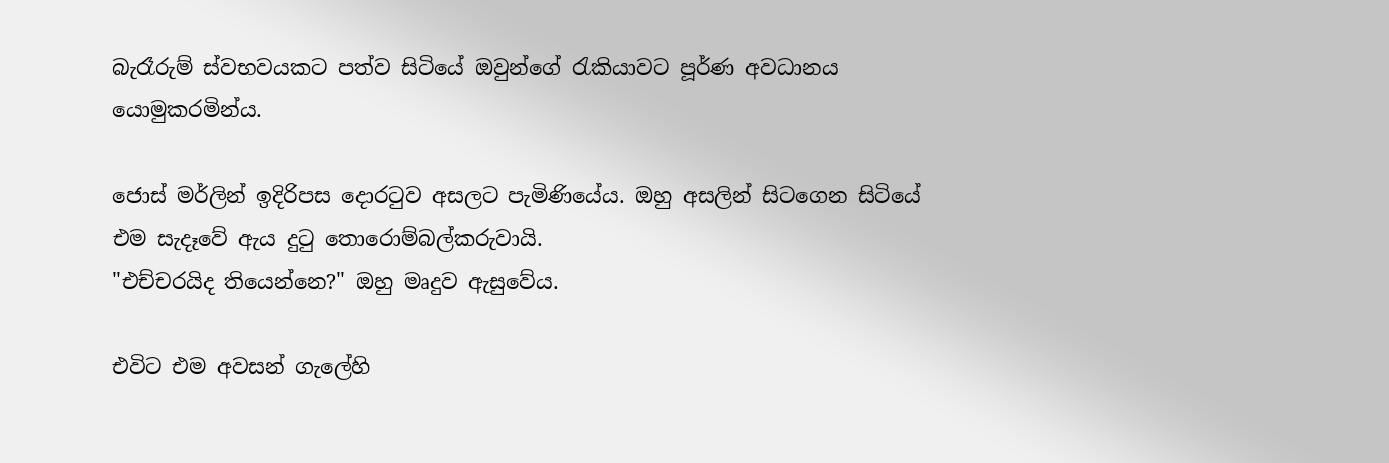බැරෑරුම් ස්වභවයකට පත්ව සිටියේ ඔවුන්ගේ රැකියාවට පූර්ණ අවධානය යොමුකරමින්ය.

ජොස් මර්ලින් ඉදිරිපස දොරටුව අසලට පැමිණියේය. ඔහු අසලින් සිටගෙන සිටියේ එම සැදෑවේ ඇය දුටු තොරොම්බල්කරුවායි.
"එච්චරයිද තියෙන්නෙ?" ඔහු මෘදුව ඇසුවේය.

එවිට එම අවසන් ගැලේහි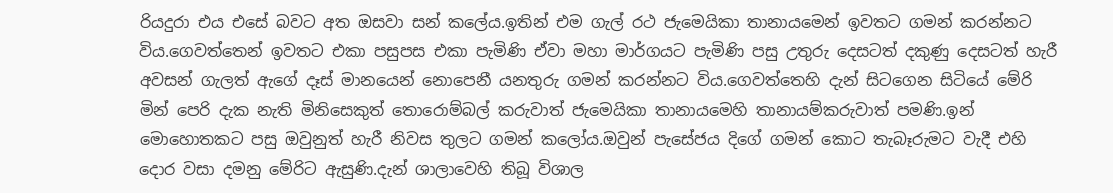රියදුරා එය එසේ බවට අත ඔසවා සන් කලේය.ඉතින් එම ගැල් රථ ජැමෙයිකා තානායමෙන් ඉවතට ගමන් කරන්නට විය.ගෙවත්තෙන් ඉවතට එකා පසුපස එකා පැමිණි ඒවා මහා මාර්ගයට පැමිණි පසු උතුරු දෙසටත් දකුණු දෙසටත් හැරී අවසන් ගැලත් ඇගේ දෑස් මානයෙන් නොපෙනී යනතුරු ගමන් කරන්නට විය.ගෙවත්තෙහි දැන් සිටගෙන සිටියේ මේරි මින් පෙරි දැක නැති මිනිසෙකුත් තොරොම්බල් කරුවාත් ජැමෙයිකා තානායමෙහි තානායම්කරුවාත් පමණි.ඉන් මොහොතකට පසු ඔවුනුත් හැරී නිවස තුලට ගමන් කලෝය.ඔවුන් පැසේජය දිගේ ගමන් කොට තැබෑරුමට වැදී එහි දොර වසා දමනු මේරිට ඇසුණි.දැන් ශාලාවෙහි තිබූ විශාල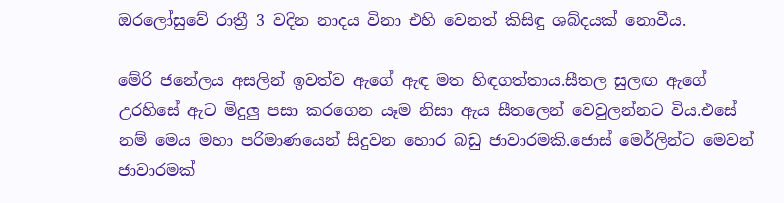ඔරලෝසුවේ රාත්‍රී 3 වදින නාදය විනා එහි වෙනත් කිසිඳු ශබ්දයක් නොවීය.

මේරි ජනේලය අසලින් ඉවත්ව ඇගේ ඇඳ මත හිඳගත්තාය.සීතල සුලඟ ඇගේ උරහිසේ ඇට මිදුලු පසා කරගෙන යෑම නිසා ඇය සීතලෙන් වෙවුලන්නට විය.එසේ නම් මෙය මහා පරිමාණයෙන් සිදුවන හොර බඩු ජාවාරමකි.ජොස් මෙර්ලින්ට මෙවන් ජාවාරමක්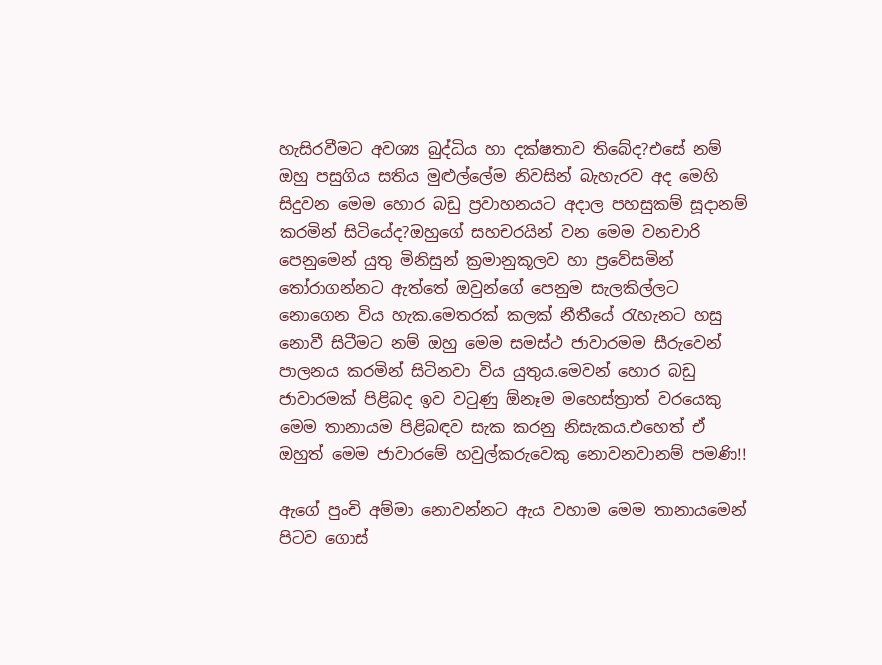හැසිරවීමට අවශ්‍ය බුද්ධිය හා දක්ෂතාව තිබේද?එසේ නම් ඔහු පසුගිය සතිය මුළුල්ලේම නිවසින් බැහැරව අද මෙහි සිදුවන මෙම හොර බඩු ප්‍රවාහනයට අදාල පහසුකම් සූදානම් කරමින් සිටියේද?ඔහුගේ සහචරයින් වන මෙම වනචාරි පෙනුමෙන් යුතු මිනිසුන් ක්‍රමානුකූලව හා ප්‍රවේසමින් තෝරාගන්නට ඇත්තේ ඔවුන්ගේ පෙනුම සැලකිල්ලට නොගෙන විය හැක.මෙතරක් කලක් නීතීයේ රැහැනට හසු නොවී සිටීමට නම් ඔහු මෙම සමස්ථ ජාවාරමම සීරුවෙන් පාලනය කරමින් සිටිනවා විය යුතුය.මෙවන් හොර බඩු ජාවාරමක් පිළිබද ඉව වටුණු ඕනෑම මහෙස්ත්‍රාත් වරයෙකු මෙම තානායම පිළිබඳව සැක කරනු නිසැකය.එහෙත් ඒ ඔහුත් මෙම ජාවාරමේ හවුල්කරුවෙකු නොවනවානම් පමණි!!

ඇගේ පුංචි අම්මා නොවන්නට ඇය වහාම මෙම තානායමෙන් පිටව ගොස්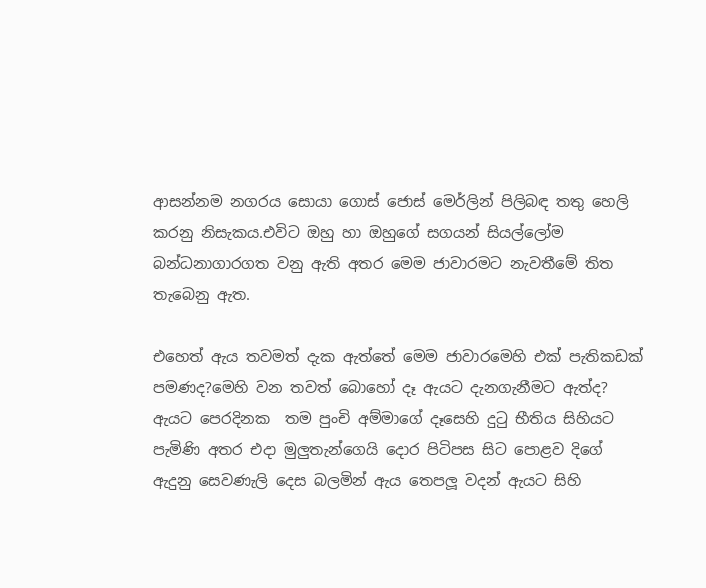ආසන්නම නගරය සොයා ගොස් ජොස් මෙර්ලින් පිලිබඳ තතු හෙලි කරනු නිසැකය.එවිට ඔහු හා ඔහුගේ සගයන් සියල්ලෝම බන්ධනාගාරගත වනු ඇති අතර මෙම ජාවාරමට නැවතීමේ තිත තැබෙනු ඇත.

එහෙත් ඇය තවමත් දැක ඇත්තේ මෙම ජාවාරමෙහි එක් පැතිකඩක් පමණද?මෙහි වන තවත් බොහෝ දෑ ඇයට දැනගැනීමට ඇත්ද? ඇයට පෙරදිනක  තම පුංචි අම්මාගේ දෑසෙහි දුටු භීතිය සිහියට පැමිණි අතර එදා මුලුතැන්ගෙයි දොර පිටිපස සිට පොළව දිගේ ඇදුනු සෙවණැලි දෙස බලමින් ඇය තෙපලූ වදන් ඇයට සිහි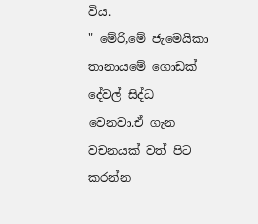විය.
" මේරි,මේ ජැමෙයිකා තානායමේ ගොඩක් දේවල් සිද්ධ වෙනවා.ඒ ගැන වචනයක් වත් පිට කරන්න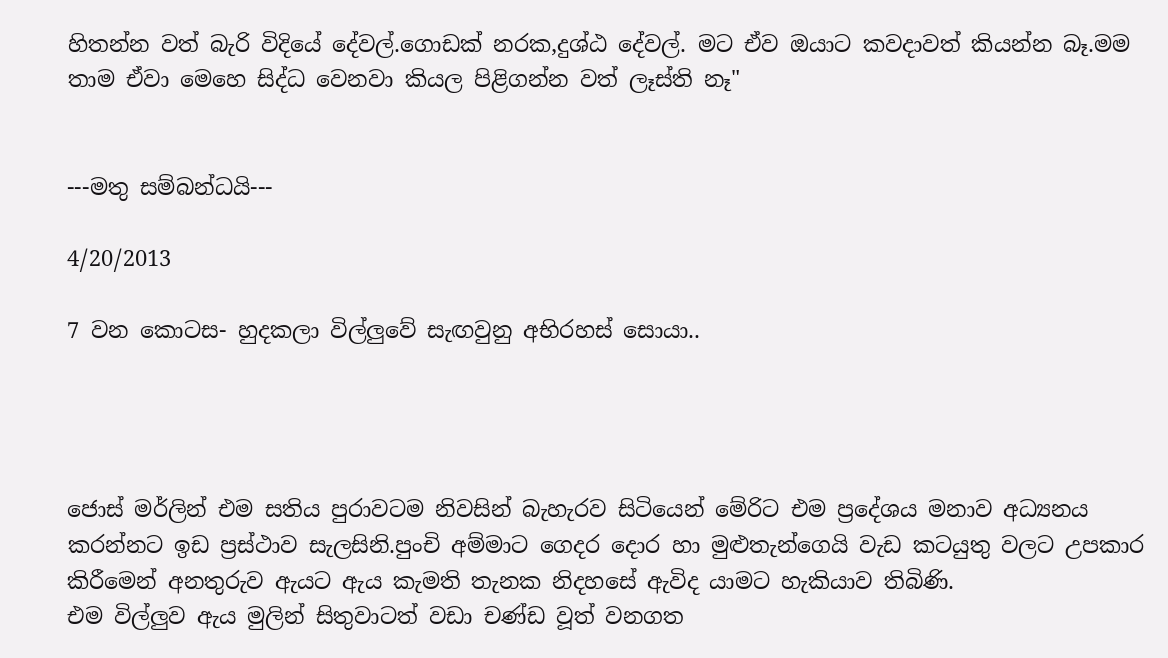හිතන්න වත් බැරි විදියේ දේවල්.ගොඩක් නරක,දුශ්ඨ දේවල්. මට ඒව ඔයාට කවදාවත් කියන්න බෑ.මම තාම ඒවා මෙහෙ සිද්ධ වෙනවා කියල පිළිගන්න වත් ලෑස්ති නෑ"


---මතු සම්බන්ධයි---

4/20/2013

7 වන කොටස- හුදකලා විල්ලුවේ සැඟවුනු අභිරහස් සොයා..




ජොස් මර්ලින් එම සතිය පුරාවටම නිවසින් බැහැරව සිටියෙන් මේරිට එම ප්‍රදේශය මනාව අධ්‍යනය කරන්නට ඉඩ ප්‍රස්ථාව සැලසිනි.පුංචි අම්මාට ගෙදර දොර හා මුළුතැන්ගෙයි වැඩ කටයුතු වලට උපකාර කිරීමෙන් අනතුරුව ඇයට ඇය කැමති තැනක නිදහසේ ඇවිද යාමට හැකියාව තිබිණි.
එම විල්ලුව ඇය මුලින් සිතුවාටත් වඩා චණ්ඩ වූත් වනගත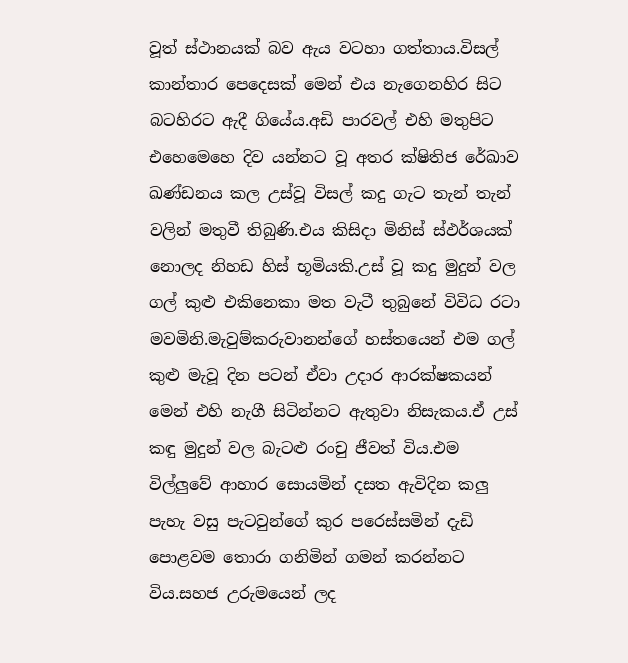වූත් ස්ථානයක් බව ඇය වටහා ගත්තාය.විසල් කාන්තාර පෙදෙසක් මෙන් එය නැගෙනහිර සිට බටහිරට ඇදී ගියේය.අඩි පාරවල් එහි මතුපිට එහෙමෙහෙ දිව යන්නට වූ අතර ක්ෂිතිජ රේඛාව ඛණ්ඩනය කල උස්වූ විසල් කදු ගැට තැන් තැන් වලින් මතුවී තිබුණි.එය කිසිදා මිනිස් ස්ඵර්ශයක් නොලද නිහඩ හිස් භූමියකි.උස් වූ කදු මුදුන් වල ගල් කුළු එකිනෙකා මත වැටී තුබුනේ විවිධ රටා මවමිනි.මැවුම්කරුවානන්ගේ හස්තයෙන් එම ගල් කුළු මැවූ දින පටන් ඒවා උදාර ආරක්ෂකයන් මෙන් එහි නැගී සිටින්නට ඇතුවා නිසැකය.ඒ උස් කඳු මුදුන් වල බැටළු රංචු ජීවත් විය.එම විල්ලුවේ ආහාර සොයමින් දසත ඇවිදින කලු පැහැ වසු පැටවුන්ගේ කුර පරෙස්සමින් දැඩි පොළවම තොරා ගනිමින් ගමන් කරන්නට විය.සහජ උරුමයෙන් ලද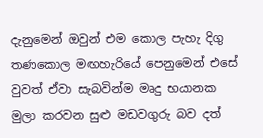දැනුමෙන් ඔවුන් එම කොල පැහැ දිගු තණකොල මඟහැරියේ පෙනුමෙන් එසේ වුවත් ඒවා සැබවින්ම මෘදු භයානක මුලා කරවන සුළු මඩවගුරු බව දත්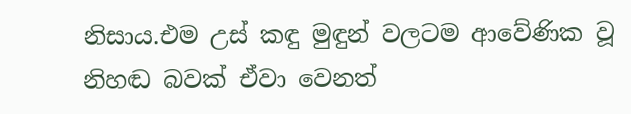නිසාය.එම උස් කඳු මුඳුන් වලටම ආවේණික වූ නිහඬ බවක් ඒවා වෙනත්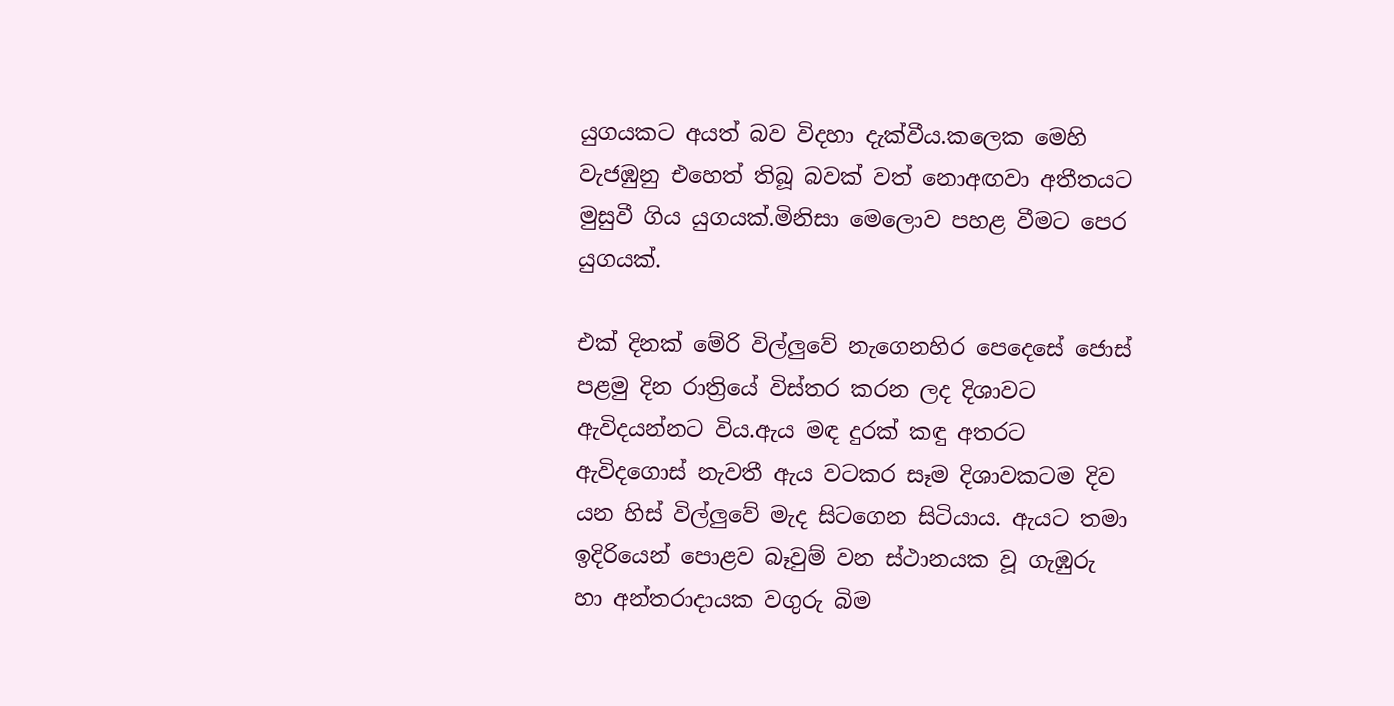යුගයකට අයත් බව විදහා දැක්වීය.කලෙක මෙහි වැජඹුනු එහෙත් තිබූ බවක් වත් නොඅඟවා අතීතයට මුසුවී ගිය යුගයක්.මිනිසා මෙලොව පහළ වීමට පෙර යුගයක්.

එක් දිනක් මේරි විල්ලුවේ නැගෙනහිර පෙදෙසේ ජොස් පළමු දින රාත්‍රියේ විස්තර කරන ලද දිශාවට ඇවිදයන්නට විය.ඇය මඳ දුරක් කඳු අතරට ඇවිදගොස් නැවතී ඇය වටකර සෑම දිශාවකටම දිව යන හිස් විල්ලුවේ මැද සිටගෙන සිටියාය. ඇයට තමා ඉදිරියෙන් පොළව බෑවුම් වන ස්ථානයක වූ ගැඹුරු හා අන්තරාදායක වගුරු බිම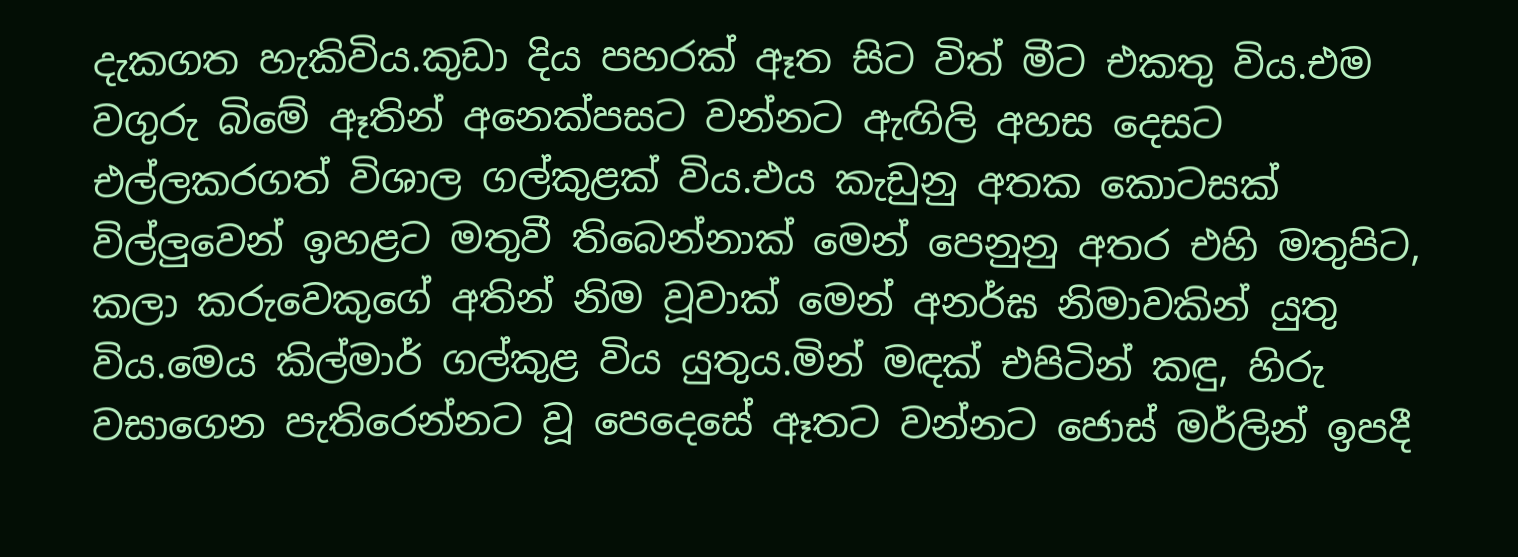දැකගත හැකිවිය.කුඩා දිය පහරක් ඈත සිට විත් මීට එකතු විය.එම වගුරු බිමේ ඈතින් අනෙක්පසට වන්නට ඇඟිලි අහස දෙසට එල්ලකරගත් විශාල ගල්කුළක් විය.එය කැඩුනු අතක කොටසක් විල්ලුවෙන් ඉහළට මතුවී තිබෙන්නාක් මෙන් පෙනුනු අතර එහි මතුපිට, කලා කරුවෙකුගේ අතින් නිම වූවාක් මෙන් අනර්ඝ නිමාවකින් යුතු විය.මෙය කිල්මාර් ගල්කුළ විය යුතුය.මින් මඳක් එපිටින් කඳු, හිරු වසාගෙන පැතිරෙන්නට වූ පෙදෙසේ ඈතට වන්නට ජොස් මර්ලින් ඉපදී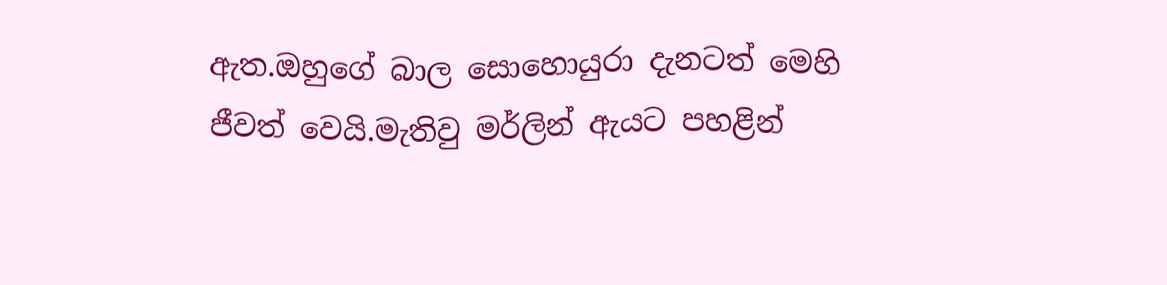ඇත.ඔහුගේ බාල සොහොයුරා දැනටත් මෙහි ජීවත් වෙයි.මැතිවු මර්ලින් ඇයට පහළින්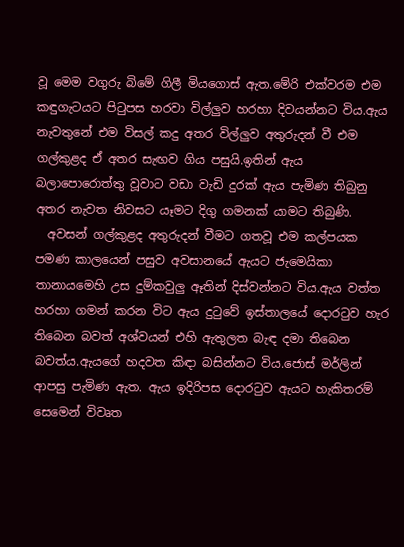වූ මෙම වගුරු බිමේ ගිලී මියගොස් ඇත.මේරි එක්වරම එම කඳුගැටයට පිටුපස හරවා විල්ලුව හරහා දිවයන්නට විය.ඇය නැවතුනේ එම විසල් කදු අතර විල්ලුව අතුරුදන් වී එම ගල්කුළද ඒ අතර සැඟව ගිය පසුයි.ඉතින් ඇය බලාපොරොත්තු වූවාට වඩා වැඩි දුරක් ඇය පැමිණ තිබුනු අතර නැවත නිවසට යෑමට දිගු ගමනක් යාමට තිබුණි.
  අවසන් ගල්කුළද අතුරුදන් වීමට ගතවූ එම කල්පයක පමණ කාලයෙන් පසුව අවසානයේ ඇයට ජැමෙයිකා තානායමෙහි උස දුම්කවුලු ඈතින් දිස්වන්නට විය.ඇය වත්ත හරහා ගමන් කරන විට ඇය දුටුවේ ඉස්තාලයේ දොරටුව හැර තිබෙන බවත් අශ්වයන් එහි ඇතුලත බැඳ දමා තිබෙන බවත්ය.ඇයගේ හදවත කිඳා බසින්නට විය.ජොස් මර්ලින් ආපසු පැමිණ ඇත. ඇය ඉදිරිපස දොරටුව ඇයට හැකිතරම් සෙමෙන් විවෘත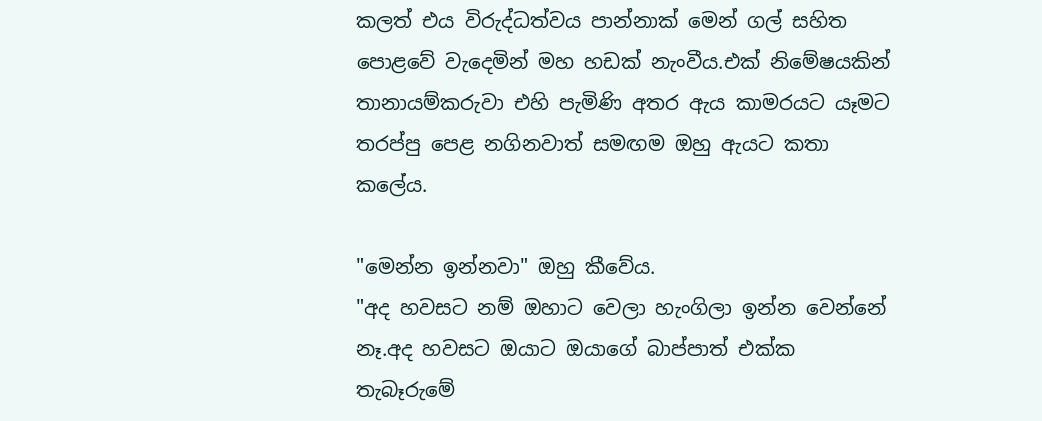කලත් එය විරුද්ධත්වය පාන්නාක් මෙන් ගල් සහිත පොළවේ වැදෙමින් මහ හඩක් නැංවීය.එක් නිමේෂයකින් තානායම්කරුවා එහි පැමිණි අතර ඇය කාමරයට යෑමට තරප්පු පෙළ නගිනවාත් සමඟම ඔහු ඇයට කතා කලේය.

"මෙන්න ඉන්නවා" ඔහු කීවේය.
"අද හවසට නම් ඔහාට වෙලා හැංගිලා ඉන්න වෙන්නේ නෑ.අද හවසට ඔයාට ඔයාගේ බාප්පාත් එක්ක තැබෑරුමේ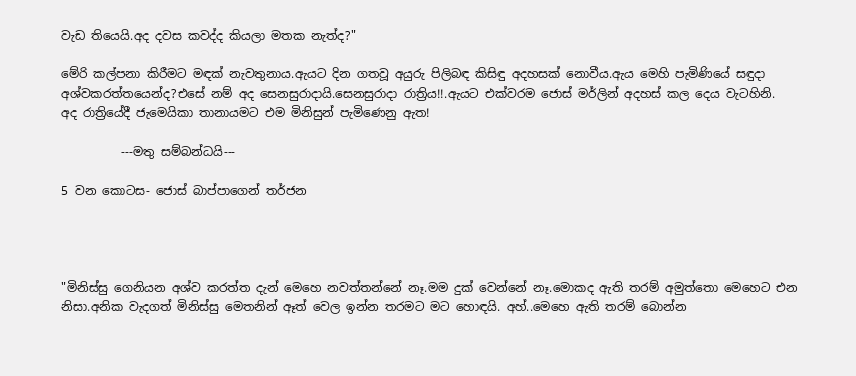වැඩ තියෙයි.අද දවස කවද්ද කියලා මතක නැත්ද?"

මේරි කල්පනා කිරීමට මඳක් නැවතුනාය.ඇයට දින ගතවූ අයුරු පිලිබඳ කිසිඳු අදහසක් නොවීය.ඇය මෙහි පැමිණියේ සඳුදා අශ්වකරත්තයෙන්ද?එසේ නම් අද සෙනසුරාදායි.සෙනසුරාදා රාත්‍රිය!!.ඇයට එක්වරම ජොස් මර්ලින් අදහස් කල දෙය වැටහිනි.
අද රාත්‍රියේදී ජැමෙයිකා තානායමට එම මිනිසුන් පැමිණෙනු ඇත!

          ---මතු සම්බන්ධයි---

5 වන කොටස- ජොස් බාප්පාගෙන් තර්ජන




"මිනිස්සු ගෙනියන අශ්ව කරත්ත දැන් මෙහෙ නවත්තන්නේ නෑ.මම දුක් වෙන්නේ නෑ.මොකද ඇති තරම් අමුත්තො මෙහෙට එන නිසා.අනික වැදගත් මිනිස්සු මෙතනින් ඈත් වෙල ඉන්න තරමට මට හොඳයි. අහ්..මෙහෙ ඇති තරම් බොන්න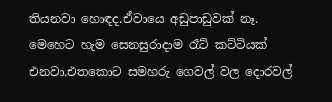තියනවා හොඳද.ඒවායෙ අඩුපාඩුවක් නෑ.
මෙහෙට හැම සෙනසුරාදාම රෑට් කට්ටියක් එනවා.එතකොට සමහරු ගෙවල් වල දොරවල්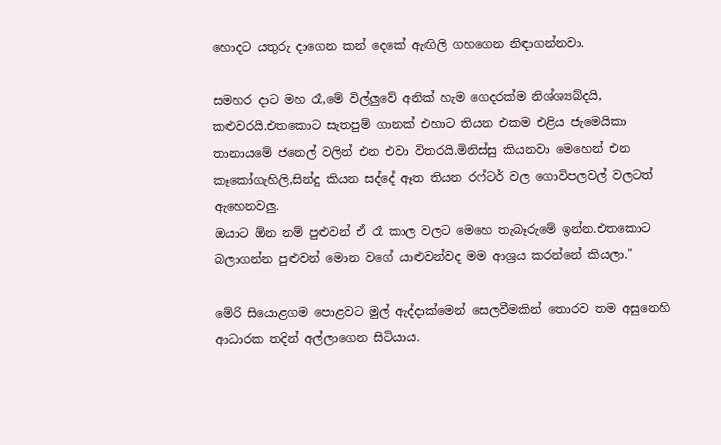හොදට යතුරු දාගෙන කන් දෙකේ ඇඟිලි ගහගෙන නිඳාගන්නවා.

සමහර දාට මහ රෑ,මේ විල්ලුවේ අනික් හැම ගෙදරක්ම නිශ්ශ්‍යබ්දයි, කළුවරයි.එතකොට සැතපුම් ගානක් එහාට තියන එකම එළිය ජැමෙයිකා තානායමේ ජනෙල් වලින් එන එවා විතරයි.මිනිස්සු කියනවා මෙහෙන් එන කෑකෝගැහිලි,සින්දු කියන සද්දේ ඈත තියන රෆ්ටර් වල ගොවිපලවල් වලටත් ඇහෙනවලු.
ඔයාට ඕන නම් පුළුවන් ඒ රෑ කාල වලට මෙහෙ තැබෑරුමේ ඉන්න.එතකොට බලාගන්න පුළුවන් මොන වගේ යාළුවන්වද මම ආශ්‍රය කරන්නේ කියලා."

මේරි සියොළගම පොළවට මුල් ඇද්දාක්මෙන් සෙලවීමකින් තොරව තම අසුනෙහි ආධාරක තදින් අල්ලාගෙන සිටියාය.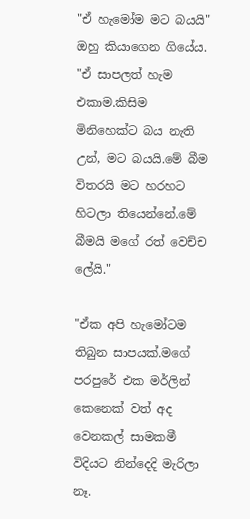"ඒ හැමෝම මට බයයි" ඔහු කියාගෙන ගියේය.
"ඒ සාපලත් හැම එකාම.කිසිම මිනිහෙක්ට බය නැති උන්, මට බයයි.මේ බීම විතරයි මට හරහට හිටලා තියෙන්නේ.මේ බීමයි මගේ රත් වෙච්ච ලේයි."

"ඒක අපි හැමෝටම තිබුන සාපයක්.මගේ පරපුරේ එක මර්ලින් කෙනෙක් වත් අද වෙනකල් සාමකමී විදියට නින්දෙදි මැරිලා නෑ.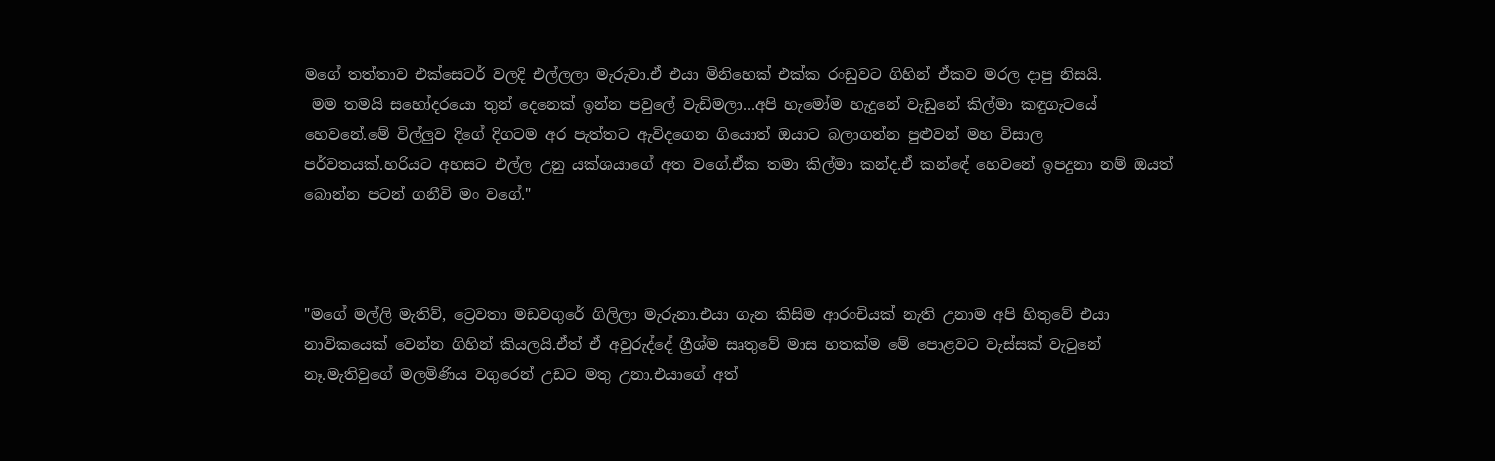මගේ තත්තාව එක්සෙටර් වලදි එල්ලලා මැරුවා.ඒ එයා මිනිහෙක් එක්ක රංඩුවට ගිහින් ඒකව මරල දාපු නිසයි.
 මම තමයි සහෝදරයො තුන් දෙනෙක් ඉන්න පවුලේ වැඩිමලා...අපි හැමෝම හැදුනේ වැඩුනේ කිල්මා කඳුගැටයේ හෙවනේ.මේ විල්ලුව දිගේ දිගටම අර පැත්තට ඇවිදගෙන ගියොත් ඔයාට බලාගන්න පුළුවන් මහ විසාල පර්වතයක්.හරියට අහසට එල්ල උනු යක්ශයාගේ අත වගේ.ඒක තමා කිල්මා කන්ද.ඒ කන්ඳේ හෙවනේ ඉපදුනා නම් ඔයත් බොන්න පටන් ගනීවි මං වගේ."



"මගේ මල්ලි මැතිව්, ට්‍රෙවතා මඩවගුරේ ගිලිලා මැරුනා.එයා ගැන කිසිම ආරංචියක් නැති උනාම අපි හිතුවේ එයා නාවිකයෙක් වෙන්න ගිහින් කියලයි.ඒත් ඒ අවුරුද්දේ ග්‍රීශ්ම සෘතුවේ මාස හතක්ම මේ පොළවට වැස්සක් වැටුනේ නෑ.මැතිවුගේ මලමිණිය වගුරෙන් උඩට මතු උනා.එයාගේ අත්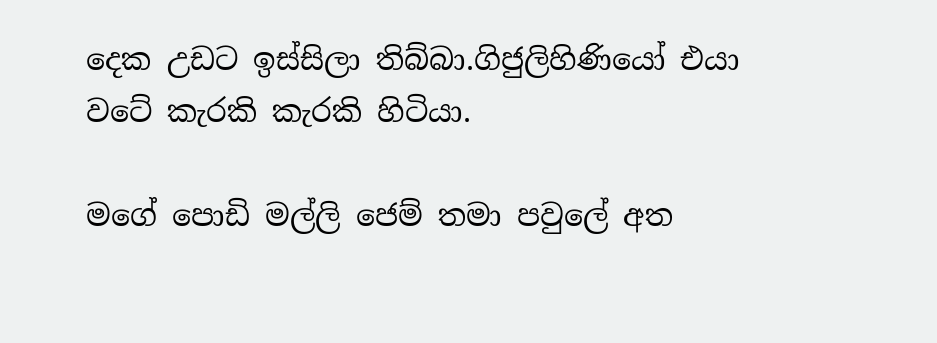දෙක උඩට ඉස්සිලා තිබ්බා.ගිජුලිහිණියෝ එයා වටේ කැරකි කැරකි හිටියා.

මගේ පොඩි මල්ලි ජෙම් තමා පවුලේ අත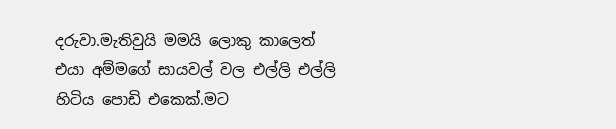දරුවා.මැතිවුයි මමයි ලොකු කාලෙත් එයා අම්මගේ සායවල් වල එල්ලි එල්ලි හිටිය පොඩි එකෙක්.මට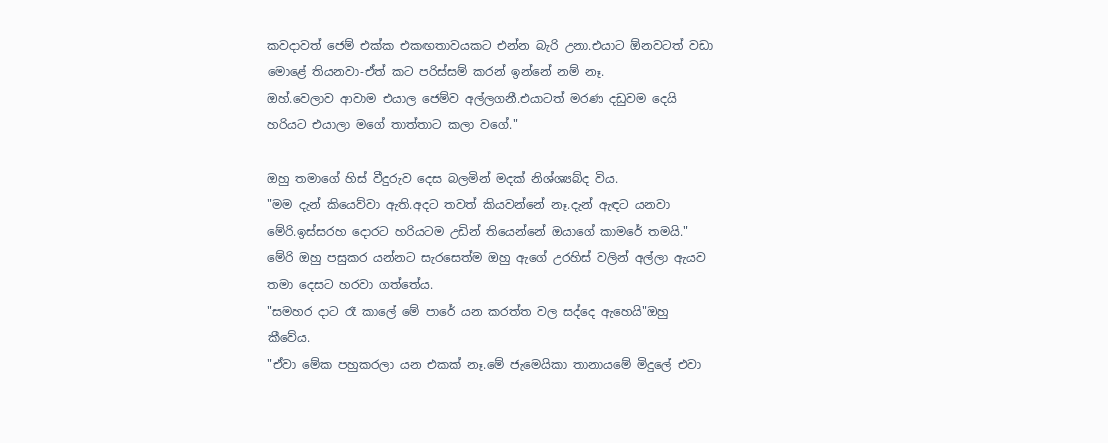කවදාවත් ජෙම් එක්ක එකඟතාවයකට එන්න බැරි උනා.එයාට ඕනවටත් වඩා මොළේ තියනවා-ඒත් කට පරිස්සම් කරන් ඉන්නේ නම් නෑ.
ඔහ්.වෙලාව ආවාම එයාල ජෙම්ව අල්ලගනී.එයාටත් මරණ දඩුවම දෙයි හරියට එයාලා මගේ තාත්තාට කලා වගේ."

ඔහු තමාගේ හිස් වීදුරුව දෙස බලමින් මදක් නිශ්ශ්‍යබ්ද විය.
"මම දැන් කියෙව්වා ඇති.අදට තවත් කියවන්නේ නෑ.දැන් ඇඳට යනවා මේරි.ඉස්සරහ දොරට හරියටම උඩින් තියෙන්නේ ඔයාගේ කාමරේ තමයි."
මේරි ඔහු පසුකර යන්නට සැරසෙත්ම ඔහු ඇගේ උරහිස් වලින් අල්ලා ඇයව තමා දෙසට හරවා ගත්තේය.
"සමහර දාට රෑ කාලේ මේ පාරේ යන කරත්ත වල සද්දෙ ඇහෙයි"ඔහු කීවේය.
"ඒවා මේක පහුකරලා යන එකක් නෑ.මේ ජැමෙයිකා තානායමේ මිදුලේ එවා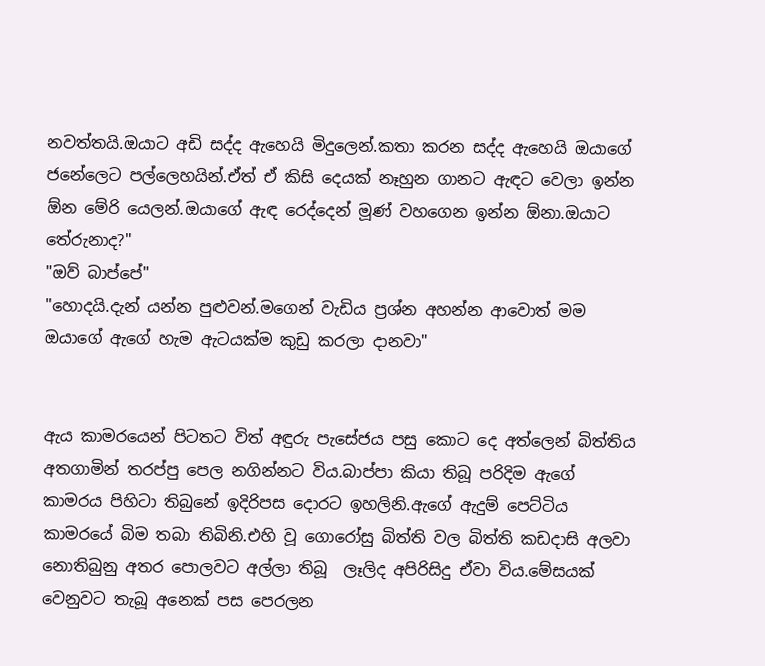නවත්තයි.ඔයාට අඩි සද්ද ඇහෙයි මිදුලෙන්.කතා කරන සද්ද ඇහෙයි ඔයාගේ ජනේලෙට පල්ලෙහයින්.ඒත් ඒ කිසි දෙයක් නෑහුන ගානට ඇඳට වෙලා ඉන්න ඕන මේරි යෙලන්.ඔයාගේ ඇඳ රෙද්දෙන් මූණ් වහගෙන ඉන්න ඕනා.ඔයාට තේරුනාද?"
"ඔව් බාප්පේ"
"හොදයි.දැන් යන්න පුළුවන්.මගෙන් වැඩිය ප්‍රශ්න අහන්න ආවොත් මම ඔයාගේ ඇගේ හැම ඇටයක්ම කුඩු කරලා දානවා"


ඇය කාමරයෙන් පිටතට විත් අඳුරු පැසේජය පසු කොට දෙ අත්ලෙන් බිත්තිය අතගාමින් තරප්පු පෙල නගින්නට විය.බාප්පා කියා තිබූ පරිදිම ඇගේ කාමරය පිහිටා තිබුනේ ඉදිරිපස දොරට ඉහලිනි.ඇගේ ඇදුම් පෙට්ටිය කාමරයේ බිම තබා තිබිනි.එහි වූ ගොරෝසු බිත්ති වල බිත්ති කඩදාසි අලවා නොතිබුනු අතර පොලවට අල්ලා තිබූ  ලෑලිද අපිරිසිදු ඒවා විය.මේසයක් වෙනුවට තැබූ අනෙක් පස පෙරලන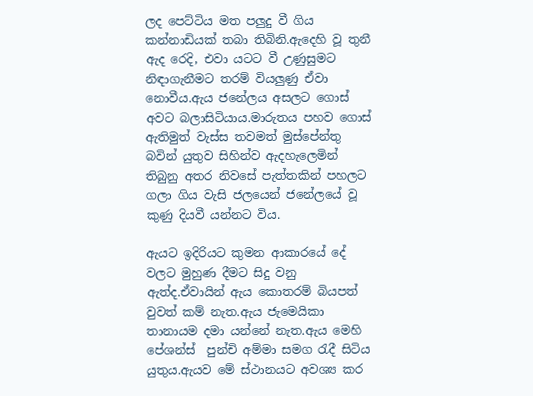ලද පෙට්ටිය මත පලුදු වී ගිය කන්නාඩියක් තබා තිබිනි.ඇදෙහි වූ තුනී ඇද රෙදි, එවා යටට වී උණුසුමට නිඳාගැනීමට තරම් වියලුණු ඒවා නොවීය.ඇය ජනේලය අසලට ගොස් අවට බලාසිටියාය.මාරුතය පහව ගොස් ඇතිමුත් වැස්ස තවමත් මුස්පේන්තු බවින් යුතුව සිහින්ව ඇදහැලෙමින් තිබුනු අතර නිවසේ පැත්තකින් පහලට ගලා ගිය වැසි ජලයෙන් ජනේලයේ වූ කුණු දියවී යන්නට විය.

ඇයට ඉදිරියට කුමන ආකාරයේ දේ වලට මුහුණ දීමට සිදු වනු ඇත්ද.ඒවායින් ඇය කොතරම් බියපත් වුවත් කම් නැත.ඇය ජැමෙයිකා තානායම දමා යන්නේ නැත.ඇය මෙහි පේශන්ස්  පුන්චි අම්මා සමග රැදී සිටිය යුතුය.ඇයව මේ ස්ථානයට අවශ්‍ය කර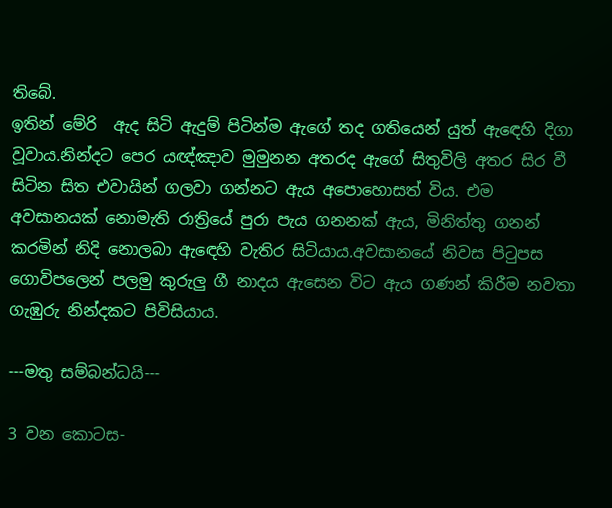තිබේ.
ඉතින් මේරි  ඇද සිටි ඇදුම් පිටින්ම ඇගේ තද ගතියෙන් යුත් ඇඳෙහි දිගා වූවාය.නින්දට පෙර යඥ්ඤාව මුමුනන අතරද ඇගේ සිතුවිලි අතර සිර වී සිටින සිත එවායින් ගලවා ගන්නට ඇය අපොහොසත් විය. එම අවසානයක් නොමැති රාත්‍රියේ පුරා පැය ගනනක් ඇය, මිනිත්තු ගනන් කරමින් නිදි නොලබා ඇඳෙහි වැතිර සිටියාය.අවසානයේ නිවස පිටුපස ගොවිපලෙන් පලමු කුරුලු ගී නාදය ඇසෙන විට ඇය ගණන් කිරීම නවතා ගැඹුරු නින්දකට පිවිසියාය.

---මතු සම්බන්ධයි---

3 වන කොටස-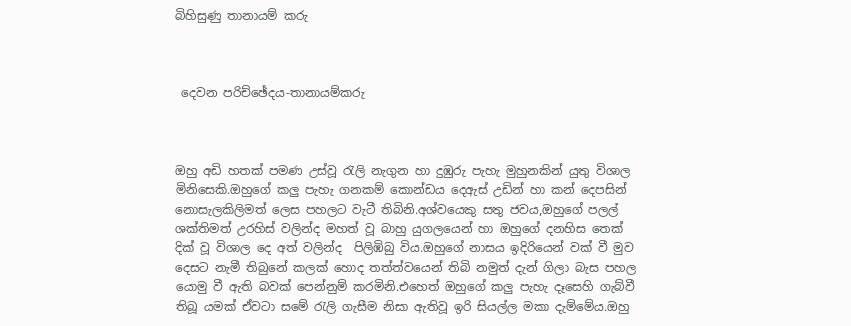බිහිසුණු තානායම් කරු



 දෙවන පරිච්ඡේදය-තානායම්කරු



ඔහු අඩි හතක් පමණ උස්වූ රැලි නැගුන හා දුඹුරු පැහැ මුහුනකින් යුතු විශාල මිනිසෙකි.ඔහුගේ කලු පැහැ ගනකම් කොන්ඩය දෙඇස් උඩින් හා කන් දෙපසින් නොසැලකිලිමත් ලෙස පහලට වැටී තිබිනි.අශ්වයෙකු සතු ජවය,ඔහුගේ පලල් ශක්තිමත් උරහිස් වලින්ද මහත් වූ බාහු යුගලයෙන් හා ඔහුගේ දනහිස තෙක් දික් වූ විශාල දෙ අත් වලින්ද  පිලිඹිබු විය.ඔහුගේ නාසය ඉදිරියෙන් වක් වී මුව දෙසට නැමී තිබුනේ කලක් හොද තත්ත්වයෙන් තිබි නමුත් දැන් ගිලා බැස පහල යොමු වී ඇති බවක් පෙන්නුම් කරමිනි.එහෙත් ඔහුගේ කලු පැහැ දෑසෙහි ගැබ්වී තිබූ යමක් ඒවටා සමේ රැලි ගැසීම නිසා ඇතිවූ ඉරි සියල්ල මකා දැම්මේය.ඔහු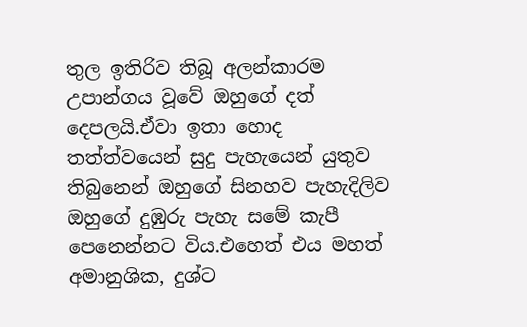තුල ඉතිරිව තිබූ අලන්කාරම උපාන්ගය වූවේ ඔහුගේ දත් දෙපලයි.ඒවා ඉතා හොද තත්ත්වයෙන් සුදු පැහැයෙන් යුතුව තිබුනෙන් ඔහුගේ සිනහව පැහැදිලිව ඔහුගේ දුඹුරු පැහැ සමේ කැපී පෙනෙන්නට විය.එහෙත් එය මහත් අමානුශික, දුශ්ට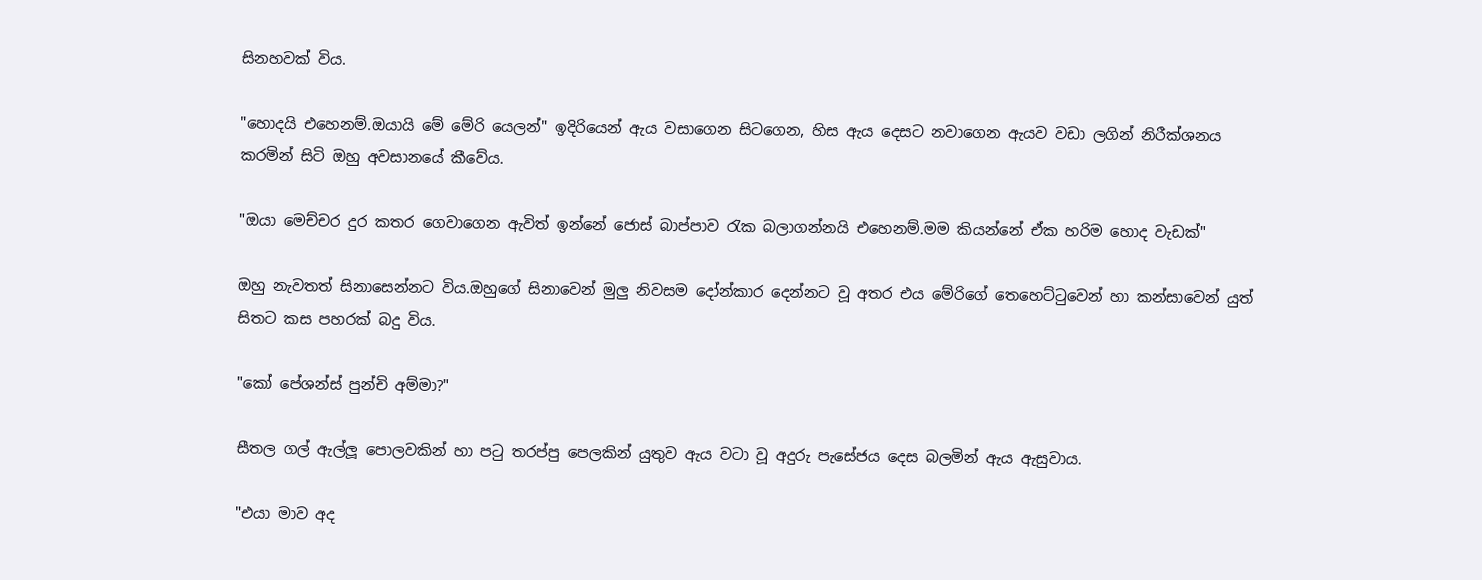සිනහවක් විය.

"හොදයි එහෙනම්.ඔයායි මේ මේරි යෙලන්" ඉදිරියෙන් ඇය වසාගෙන සිටගෙන, හිස ඇය දෙසට නවාගෙන ඇයව වඩා ලගින් නිරීක්ශනය කරමින් සිටි ඔහු අවසානයේ කීවේය.

"ඔයා මෙච්චර දුර කතර ගෙවාගෙන ඇවිත් ඉන්නේ ජොස් බාප්පාව රැක බලාගන්නයි එහෙනම්.මම කියන්නේ ඒක හරිම හොද වැඩක්"

ඔහු නැවතත් සිනාසෙන්නට විය.ඔහුගේ සිනාවෙන් මුලු නිවසම දෝන්කාර දෙන්නට වූ අතර එය මේරිගේ තෙහෙට්ටුවෙන් හා කන්සාවෙන් යුත් සිතට කස පහරක් බදු විය.

"කෝ පේශන්ස් පුන්චි අම්මා?"

සීතල ගල් ඇල්ලූ පොලවකින් හා පටු තරප්පු පෙලකින් යුතුව ඇය වටා වූ අදුරු පැසේජය දෙස බලමින් ඇය ඇසුවාය.

"එයා මාව අද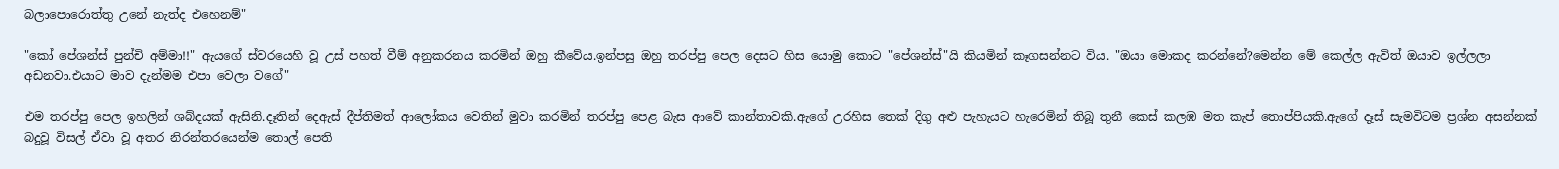බලාපොරොත්තු උනේ නැත්ද එහෙනම්"

"කෝ පේශන්ස් පුන්චි අම්මා!!" ඇයගේ ස්වරයෙහි වූ උස් පහත් වීම් අනුකරනය කරමින් ඔහු කීවේය.ඉන්පසු ඔහු තරප්පු පෙල දෙසට හිස යොමු කොට "පේශන්ස්"යි කියමින් කෑගසන්නට විය. "ඔයා මොකද කරන්නේ?මෙන්න මේ කෙල්ල ඇවිත් ඔයාව ඉල්ලලා අඩනවා.එයාට මාව දැන්මම එපා වෙලා වගේ"

එම තරප්පු පෙල ඉහලින් ශබ්දයක් ඇසිනි.දෑතින් දෙඇස් දීප්තිමත් ආලෝකය වෙතින් මුවා කරමින් තරප්පු පෙළ බැස ආවේ කාන්තාවකි.ඇගේ උරහිස තෙක් දිගු අළු පැහැයට හැරෙමින් තිබූ තුනී කෙස් කලඹ මත කැප් තොප්පියකි.ඇගේ දෑස් සැමවිටම ප්‍රශ්න අසන්නක් බදුවූ විසල් ඒවා වූ අතර නිරන්තරයෙන්ම තොල් පෙති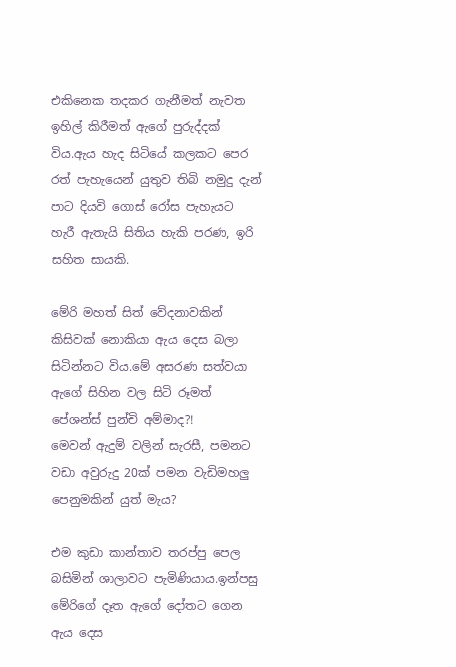එකිනෙක තදකර ගැනීමත් නැවත ඉහිල් කිරීමත් ඇගේ පුරුද්දක් විය.ඇය හැද සිටියේ කලකට පෙර රත් පැහැයෙන් යුතුව තිබි නමුදු දැන් පාට දියවි ගොස් රෝස පැහැයට හැරී ඇතැයි සිතිය හැකි පරණ, ඉරි සහිත සායකි.

මේරි මහත් සිත් වේදනාවකින් කිසිවක් නොකියා ඇය දෙස බලා සිටින්නට විය.මේ අසරණ සත්වයා ඇගේ සිහින වල සිටි රූමත් පේශන්ස් පුන්චි අම්මාද?!
මෙවන් ඇදුම් වලින් සැරසී, පමනට වඩා අවුරුදු 20ක් පමන වැඩිමහලු පෙනුමකින් යුත් මැය?

එම කුඩා කාන්තාව තරප්පු පෙල බසිමින් ශාලාවට පැමිණියාය.ඉන්පසු මේරිගේ දෑත ඇගේ දෝතට ගෙන ඇය දෙස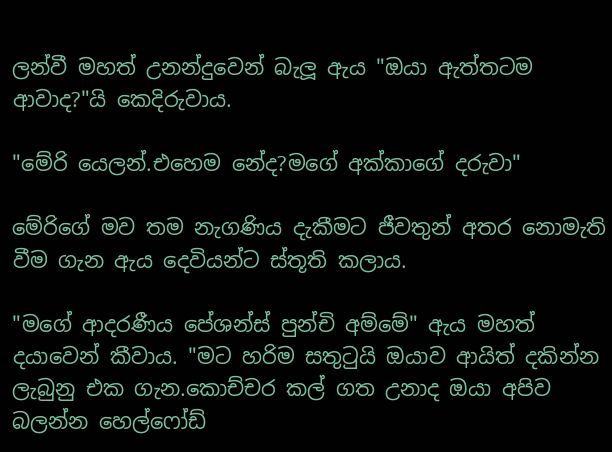ලන්වී මහත් උනන්දුවෙන් බැලූ ඇය "ඔයා ඇත්තටම ආවාද?"යි කෙදිරුවාය.

"මේරි යෙලන්.එහෙම නේද?මගේ අක්කාගේ දරුවා"

මේරිගේ මව තම නැගණිය දැකීමට ජීවතුන් අතර නොමැති වීම ගැන ඇය දෙවියන්ට ස්තූති කලාය.

"මගේ ආදරණීය පේශන්ස් පුන්චි අම්මේ" ඇය මහත් දයාවෙන් කීවාය. "මට හරිම සතුටුයි ඔයාව ආයිත් දකින්න ලැබුනු එක ගැන.කොච්චර කල් ගත උනාද ඔයා අපිව බලන්න හෙල්ෆෝඩ්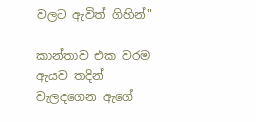වලට ඇවිත් ගිහින්"

කාන්තාව එක වරම ඇයව තදින් වැලදගෙන ඇගේ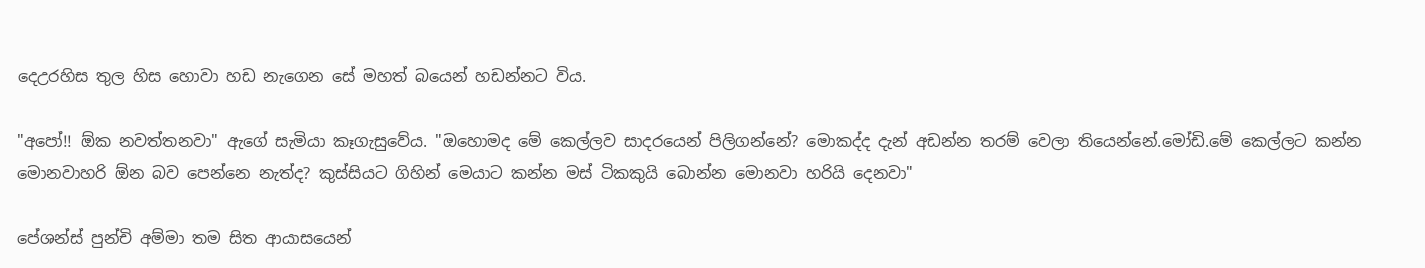දෙඋරහිස තුල හිස හොවා හඩ නැගෙන සේ මහත් බයෙන් හඩන්නට විය.

"අපෝ!! ඕක නවත්තනවා" ඇගේ සැමියා කෑගැසුවේය. "ඔහොමද මේ කෙල්ලව සාදරයෙන් පිලිගන්නේ? මොකද්ද දැන් අඩන්න තරම් වෙලා තියෙන්නේ.මෝඩි.මේ කෙල්ලට කන්න මොනවාහරි ඕන බව පෙන්නෙ නැත්ද? කුස්සියට ගිහින් මෙයාට කන්න මස් ටිකකුයි බොන්න මොනවා හරියි දෙනවා"

පේශන්ස් පුන්චි අම්මා තම සිත ආයාසයෙන්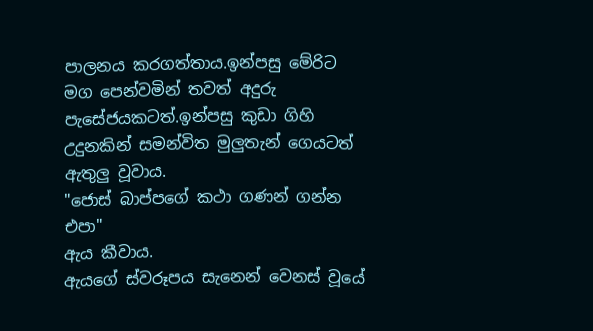පාලනය කරගත්තාය.ඉන්පසු මේරිට මග පෙන්වමින් තවත් අදුරු පැසේජයකටත්.ඉන්පසු කුඩා ගිහි උදුනකින් සමන්විත මුලුතැන් ගෙයටත් ඇතුලු වූවාය.
"ජොස් බාප්පගේ කථා ගණන් ගන්න එපා"
ඇය කීවාය.
ඇයගේ ස්වරූපය සැනෙන් වෙනස් වූයේ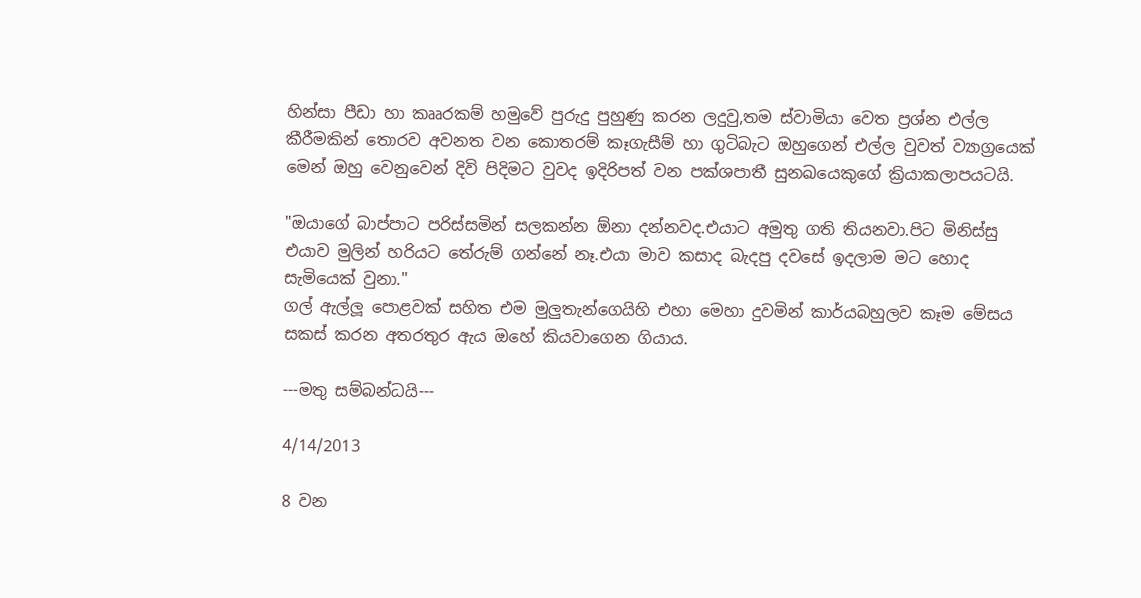හින්සා පීඩා හා කෲරකම් හමුවේ පුරුදු පුහුණු කරන ලදුවු,තම ස්වාමියා වෙත ප්‍රශ්න එල්ල කීරීමකින් තොරව අවනත වන කොතරම් කෑගැසීම් හා ගුටිබැට ඔහුගෙන් එල්ල වුවත් ව්‍යාග්‍රයෙක් මෙන් ඔහු වෙනුවෙන් දිවි පිදිමට වුවද ඉදිරිපත් වන පක්ශපාතී සුනඛයෙකුගේ ක්‍රියාකලාපයටයි.

"ඔයාගේ බාප්පාට පරිස්සමින් සලකන්න ඕනා දන්නවද.එයාට අමුතු ගති තියනවා.පිට මිනිස්සු එයාව මුලින් හරියට තේරුම් ගන්නේ නෑ.එයා මාව කසාද බැදපු දවසේ ඉදලාම මට හොද සැමියෙක් වුනා."
ගල් ඇල්ලූ පොළවක් සහිත එම මුලුතැන්ගෙයිහි එහා මෙහා දුවමින් කාර්යබහුලව කෑම මේසය සකස් කරන අතරතුර ඇය ඔහේ කියවාගෙන ගියාය.

---මතු සම්බන්ධයි---

4/14/2013

8 වන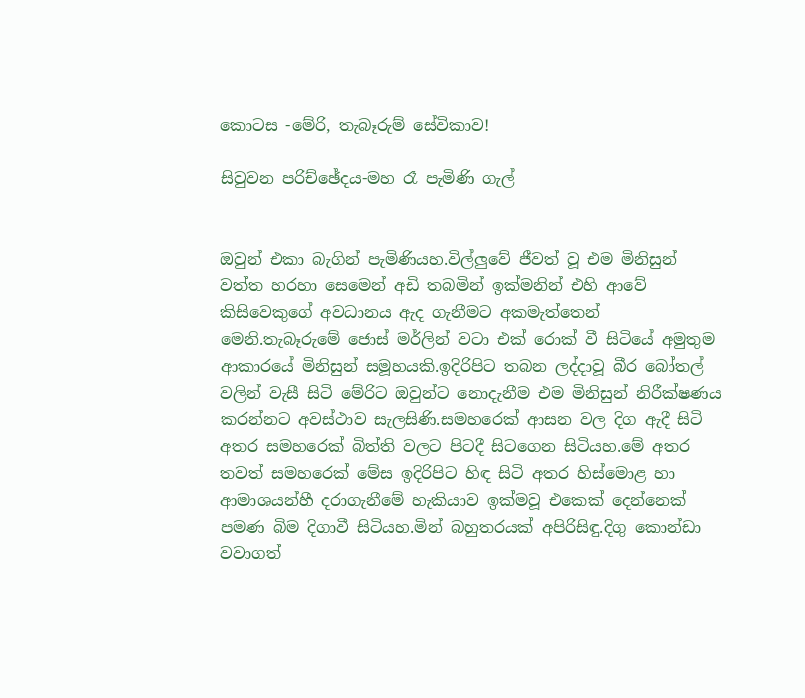කොටස -මේරි, තැබෑරුම් සේවිකාව!

සිවුවන පරිච්ඡේදය-මහ රෑ පැමිණි ගැල්


ඔවුන් එකා බැගින් පැමිණියහ.විල්ලුවේ ජීවත් වූ එම මිනිසුන් වත්ත හරහා සෙමෙන් අඩි තබමින් ඉක්මනින් එහි ආවේ කිසිවෙකුගේ අවධානය ඇද ගැනීමට අකමැත්තෙන් මෙනි.තැබෑරුමේ ජොස් මර්ලින් වටා එක් රොක් වී සිටියේ අමුතුම ආකාරයේ මිනිසුන් සමූහයකි.ඉදිරිපිට තබන ලද්දාවූ බීර බෝතල් වලින් වැසී සිටි මේරිට ඔවුන්ට නොදැනීම එම මිනිසුන් නිරීක්ෂණය කරන්නට අවස්ථාව සැලසිණි.සමහරෙක් ආසන වල දිග ඇදී සිටි අතර සමහරෙක් බිත්ති වලට පිටදී සිටගෙන සිටියහ.මේ අතර තවත් සමහරෙක් මේස ඉදිරිපිට හිඳ සිටි අතර හිස්මොළ හා ආමාශයන්හී දරාගැනීමේ හැකියාව ඉක්මවූ එකෙක් දෙන්නෙක් පමණ බිම දිගාවී සිටියහ.මින් බහුතරයක් අපිරිසිඳු.දිගු කොන්ඩා වවාගත්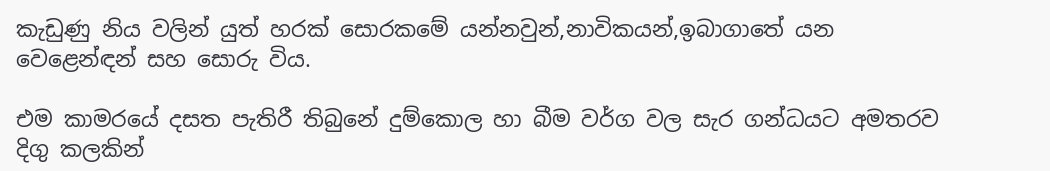කැඩුණු නිය වලින් යුත් හරක් සොරකමේ යන්නවුන්,නාවිකයන්,ඉබාගාතේ යන වෙළෙන්ඳන් සහ සොරු විය.

එම කාමරයේ දසත පැතිරී තිබුනේ දුම්කොල හා බීම වර්ග වල සැර ගන්ධයට අමතරව දිගු කලකින්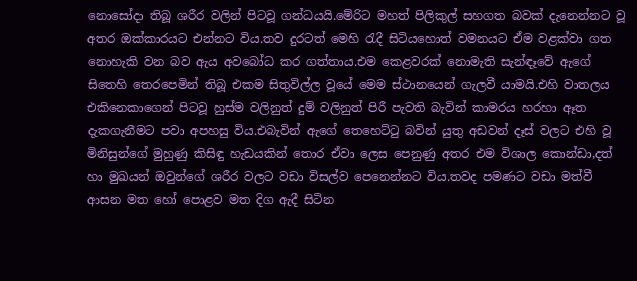නොසෝදා තිබූ ශරීර වලින් පිටවූ ගන්ධයයි.මේරිට මහත් පිලිකුල් සහගත බවක් දැනෙන්නට වූ අතර ඔක්කාරයට එන්නට විය.තව දුරටත් මෙහි රැදී සිටියහොත් වමනයට ඒම වළක්වා ගත නොහැකි වන බව ඇය අවබෝධ කර ගත්තාය.එම කෙළවරක් නොමැති සැන්ඳෑවේ ඇගේ සිතෙහි තෙරපෙමින් තිබූ එකම සිතුවිල්ල වූයේ මෙම ස්ථානයෙන් ගැලවී යාමයි.එහි වාතලය එකිනෙකාගෙන් පිටවූ හුස්ම වලිනුත් දුම් වලිනුත් පිරී පැවති බැවින් කාමරය හරහා ඈත දැකගැනීමට පවා අපහසු විය.එබැවින් ඇගේ තෙහෙට්ටු බවින් යුතු අඩවන් දෑස් වලට එහි වූ මිනිසුන්ගේ මුහුණු කිසිඳු හැඩයකින් තොර ඒවා ලෙස පෙනුණු අතර එම විශාල කොන්ඩා,දත් හා මුඛයන් ඔවුන්ගේ ශරීර වලට වඩා විසල්ව පෙනෙන්නට විය.තවද පමණට වඩා මත්වී ආසන මත හෝ පොළව මත දිග ඇදී සිටින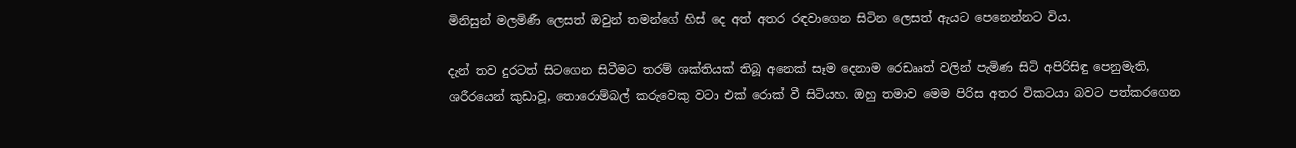මිනිසුන් මලමිණී ලෙසත් ඔවුන් තමන්ගේ හිස් දෙ අත් අතර රඳවාගෙන සිටින ලෙසත් ඇයට පෙනෙන්නට විය.

දැන් තව දුරටත් සිටගෙන සිටීමට තරම් ශක්තියක් තිබූ අනෙක් සෑම දෙනාම රෙඩෲත් වලින් පැමිණ සිටි අපිරිසිඳු පෙනුමැති, ශරීරයෙන් කුඩාවූ, තොරොම්බල් කරුවෙකු වටා එක් රොක් වී සිටියහ. ඔහු තමාව මෙම පිරිස අතර විකටයා බවට පත්කරගෙන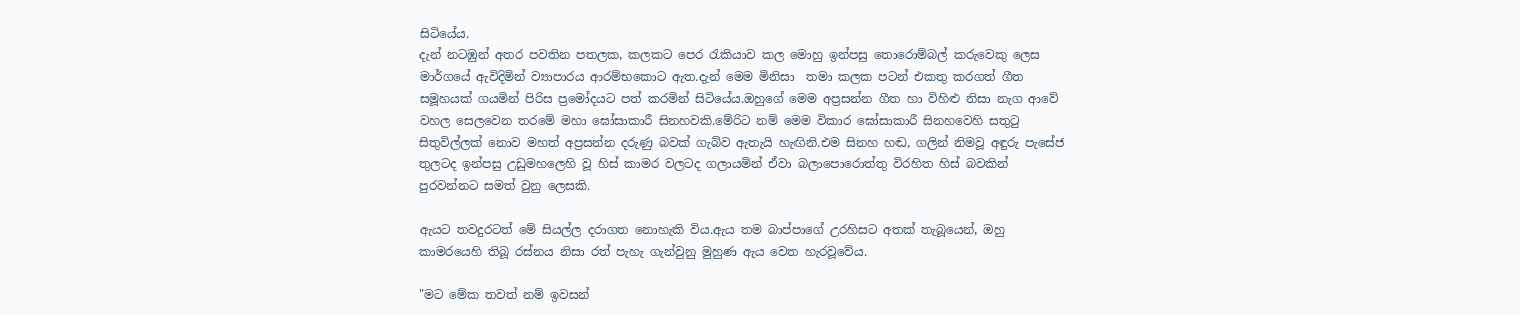සිටියේය.
දැන් නටඹුන් අතර පවතින පතලක, කලකට පෙර රැකියාව කල මොහු ඉන්පසු තොරොම්බල් කරුවෙකු ලෙස මාර්ගයේ ඇවිදිමින් ව්‍යාපාරය ආරම්භකොට ඇත.දැන් මෙම මිනිසා  තමා කලක පටන් එකතු කරගත් ගීත සමූහයක් ගයමින් පිරිස ප්‍රමෝදයට පත් කරමින් සිටියේය.ඔහුගේ මෙම අප්‍රසන්න ගීත හා විහිළු නිසා නැග ආවේ වහල සෙලවෙන තරමේ මහා ඝෝසාකාරී සිනහවකි.මේරිට නම් මෙම විකාර ඝෝසාකාරී සිනහවෙහි සතුටු සිතුවිල්ලක් නොව මහත් අප්‍රසන්න දරුණු බවක් ගැබ්ව ඇතැයි හැඟිනි.එම සිනහ හඬ, ගලින් නිමවූ අඳුරු පැසේජ තුලටද ඉන්පසු උඩුමහලෙහි වූ හිස් කාමර වලටද ගලායමින් ඒවා බලාපොරොත්තු විරහිත හිස් බවකින් පුරවන්නට සමත් වුනු ලෙසකි.

ඇයට තවදුරටත් මේ සියල්ල දරාගත නොහැකි විය.ඇය තම බාප්පාගේ උරහිසට අතක් තැබූයෙන්, ඔහු කාමරයෙහි තිබූ රස්නය නිසා රත් පැහැ ගැන්වුනු මුහුණ ඇය වෙත හැරවූවේය.

"මට මේක තවත් නම් ඉවසන්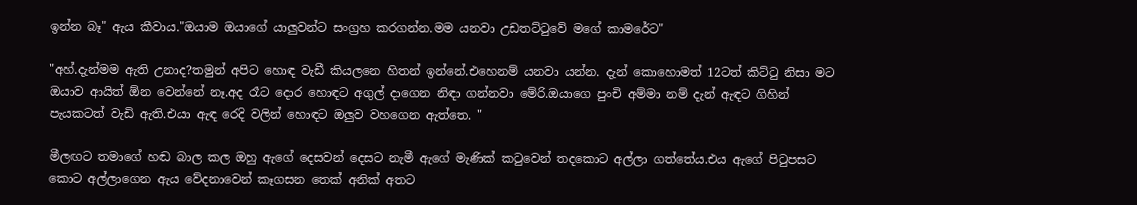ඉන්න බෑ" ඇය කීවාය."ඔයාම ඔයාගේ යාලුවන්ට සංග්‍රහ කරගන්න.මම යනවා උඩතට්ටුවේ මගේ කාමරේට"

"අහ්.දැන්මම ඇති උනාද?තමුන් අපිට හොඳ වැඩී කියලනෙ හිතන් ඉන්නේ.එහෙනම් යනවා යන්න. දැන් කොහොමත් 12ටත් කිට්ටු නිසා මට ඔයාව ආයිත් ඕන වෙන්නේ නෑ.අද රෑට දොර හොඳට අගුල් දාගෙන නිඳා ගන්නවා මේරි.ඔයාගෙ පුංචි අම්මා නම් දැන් ඇඳට ගිහින් පැයකටත් වැඩි ඇති.එයා ඇඳ රෙදි වලින් හොඳට ඔලුව වහගෙන ඇත්තෙ. "

මීලඟට තමාගේ හඬ බාල කල ඔහු ඇගේ දෙසවන් දෙසට නැමී ඇගේ මැණික් කටුවෙන් තදකොට අල්ලා ගත්තේය.එය ඇගේ පිටුපසට කොට අල්ලාගෙන ඇය වේදනාවෙන් කෑගසන තෙක් අනික් අතට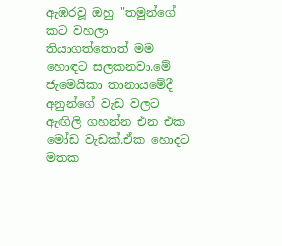ඇඹරවූ ඔහු "තමුන්ගේ කට වහලා තියාගත්තොත් මම හොඳට සලකනවා.මේ ජැමෙයිකා තානායමේදී අනුන්ගේ වැඩ වලට ඇඟිලි ගහන්න එන එක මෝඩ වැඩක්.ඒක හොදට මතක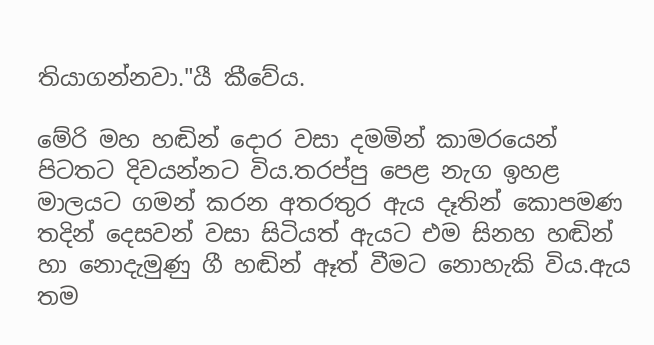තියාගන්නවා."යී කීවේය.

මේරි මහ හඬින් දොර වසා දමමින් කාමරයෙන් පිටතට දිවයන්නට විය.තරප්පු පෙළ නැග ඉහළ මාලයට ගමන් කරන අතරතුර ඇය දෑතින් කොපමණ තදින් දෙසවන් වසා සිටියත් ඇයට එම සිනහ හඬින් හා නොදැමුණු ගී හඬින් ඈත් වීමට නොහැකි විය.ඇය තම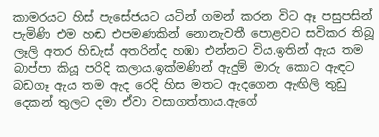කාමරයට හිස් පැසේජයට යටින් ගමන් කරන විට ඈ පසුපසින් පැමිණි එම හඬ එපමණකින් නොනැවතී පොළවට සවිකර තිබූ ලෑලි අතර හිඩැස් අතරින්ද හඹා එන්නට විය.ඉතින් ඇය තම බාප්පා කියූ පරිදි කලාය.ඉක්මණින් ඇදුම් මාරු කොට ඇඳට බඩගෑ ඇය තම ඇද රෙදි හිස මතට ඇදගෙන ඇඟිලි තුඩු දෙකන් තුලට දමා ඒවා වසාගත්තාය.ඇගේ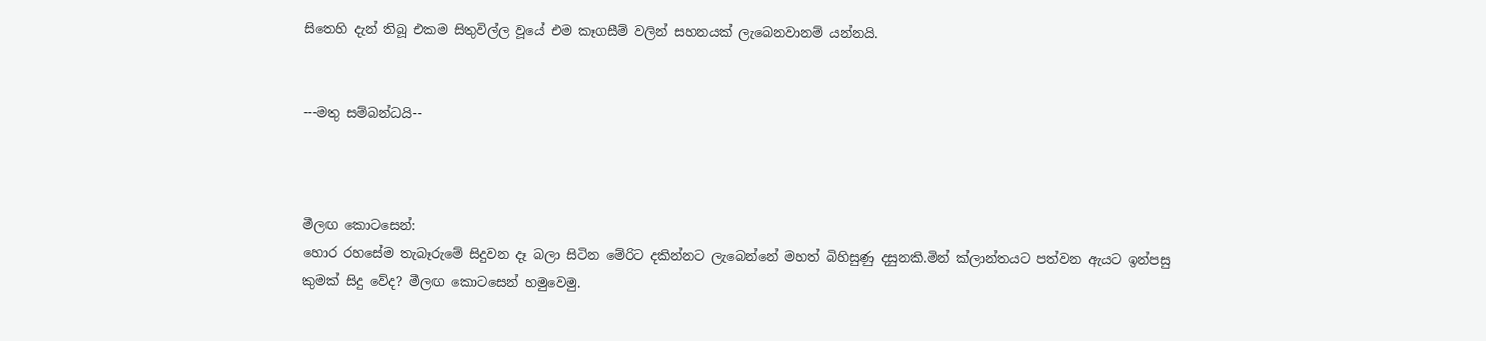සිතෙහි දැන් තිබූ එකම සිතුවිල්ල වූයේ එම කෑගසීම් වලින් සහනයක් ලැබෙනවානම් යන්නයි.


---මතු සම්බන්ධයි--



මීලඟ කොටසෙන්:
හොර රහසේම තැබෑරුමේ සිදුවන දෑ බලා සිටින මේරිට දකින්නට ලැබෙන්නේ මහත් බිහිසුණු දසුනකි.මින් ක්ලාන්තයට පත්වන ඇයට ඉන්පසු කුමක් සිදු වේද? මීලඟ කොටසෙන් හමුවෙමු.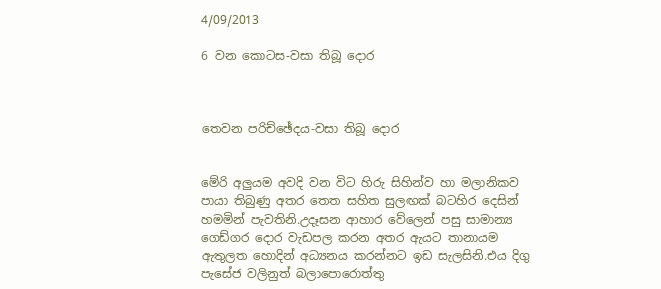4/09/2013

6 වන කොටස-වසා තිබූ දොර



තෙවන පරිච්ඡේදය-වසා තිබූ දොර


මේරි අලුයම අවදි වන විට හිරු සිහින්ව හා මලානිකව පායා තිබුණු අතර තෙත සහිත සුලඟක් බටහිර දෙසින් හමමින් පැවතිනි.උදෑසන ආහාර වේලෙන් පසු සාමාන්‍ය ගෙඩ්ගර දොර වැඩපල කරන අතර ඇයට තානායම ඇතුලත හොදින් අධ්‍යනය කරන්නට ඉඩ සැලසිනි.එය දිගු පැසේජ වලිනුත් බලාපොරොත්තු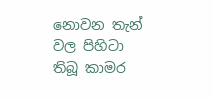නොවන තැන් වල පිහිටා තිබූ කාමර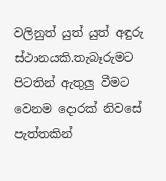වලිනුත් යුත් යුත් අඳුරු ස්ථානයකි.තැබෑරුමට පිටතින් ඇතුලු වීමට වෙනම දොරක් නිවසේ පැත්තකින්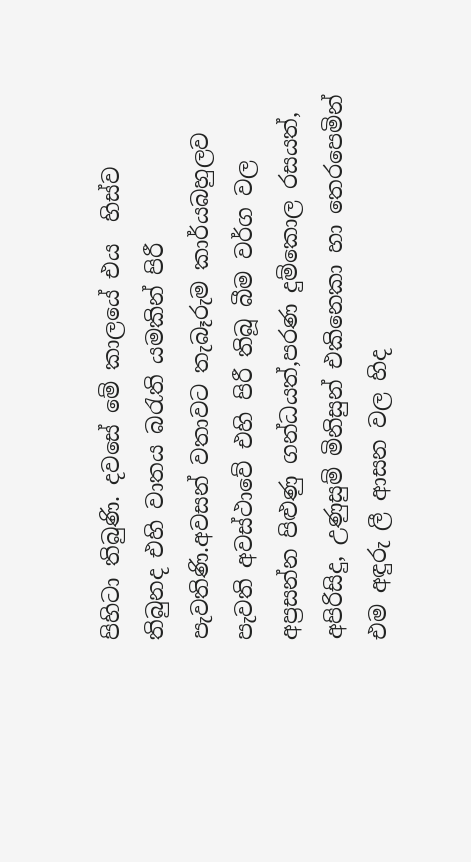පිහිටා තිබුණි. දවසේ මේ කාලයේ එය  හිස්ව තිබුනද එහි වාතය බරැති යමකින් පිරී පැවතිණි.අවසන් වතාවට තැබෑරුම කාර්යබහුලව පැවති අවස්ථාවේ එහි පිරී තිබූ බීම වර්ග වල අප්‍රසන්න පිළුණු ගන්ධයත්,පරණ දුම්කොල රසයත්, අපිරිසිදු, උණුසුම් මිනිසුන් එකිනෙකා හා තෙරපෙමින් එම අඳුරු ලී ආසන වල හිද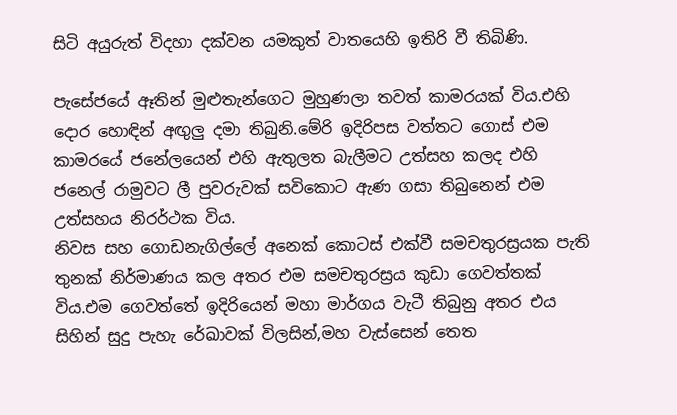සිටි අයුරුත් විදහා දක්වන යමකුත් වාතයෙහි ඉතිරි වී තිබිණි.

පැසේජයේ ඈතින් මුළුතැන්ගෙට මුහුණලා තවත් කාමරයක් විය.එහි දොර හොඳින් අඟුලු දමා තිබුනි.මේරි ඉදිරිපස වත්තට ගොස් එම කාමරයේ ජනේලයෙන් එහි ඇතුලත බැලීමට උත්සහ කලද එහි ජනෙල් රාමුවට ලී පුවරුවක් සවිකොට ඇණ ගසා තිබුනෙන් එම උත්සහය නිරර්ථක විය.
නිවස සහ ගොඩනැගිල්ලේ අනෙක් කොටස් එක්වී සමචතුරස්‍රයක පැති තුනක් නිර්මාණය කල අතර එම සමචතුරස්‍රය කුඩා ගෙවත්තක් විය.එම ගෙවත්තේ ඉදිරියෙන් මහා මාර්ගය වැටී තිබුනු අතර එය සිහින් සුදු පැහැ රේඛාවක් විලසින්,මහ වැස්සෙන් තෙත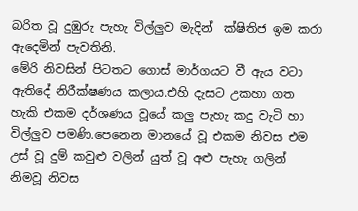බරිත වූ දුඹුරු පැහැ විල්ලුව මැදින්  ක්ෂිතිජ ඉම කරා ඇදෙමින් පැවතිනි.
මේරි නිවසින් පිටතට ගොස් මාර්ගයට වී ඇය වටා ඇතිදේ නිරීක්ෂණය කලාය.එහි දැසට උකහා ගත හැකි එකම දර්ශණය වූයේ කලු පැහැ කදු වැටි හා විල්ලුව පමණි.පෙනෙන මානයේ වූ එකම නිවස එම උස් වූ දුම් කවුළු වලින් යුත් වූ අළු පැහැ ගලින් නිමවූ නිවස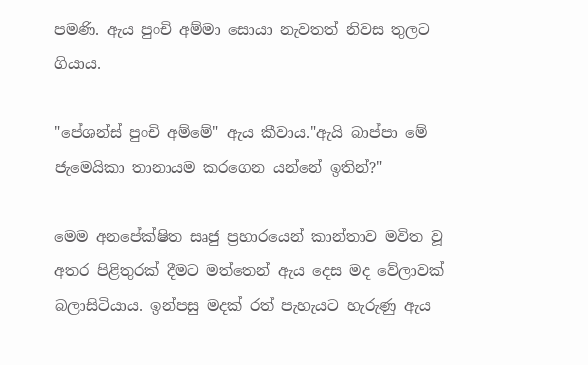පමණි. ඇය පුංචි අම්මා සොයා නැවතත් නිවස තුලට ගියාය.

"පේශන්ස් පුංචි අම්මේ" ඇය කීවාය."ඇයි බාප්පා මේ ජැමෙයිකා තානායම කරගෙන යන්නේ ඉතින්?"

මෙම අනපේක්ෂිත සෘජු ප්‍රහාරයෙන් කාන්තාව මවිත වූ අතර පිළිතුරක් දීමට මත්තෙන් ඇය දෙස මද වේලාවක් බලාසිටියාය. ඉන්පසු මදක් රත් පැහැයට හැරුණු ඇය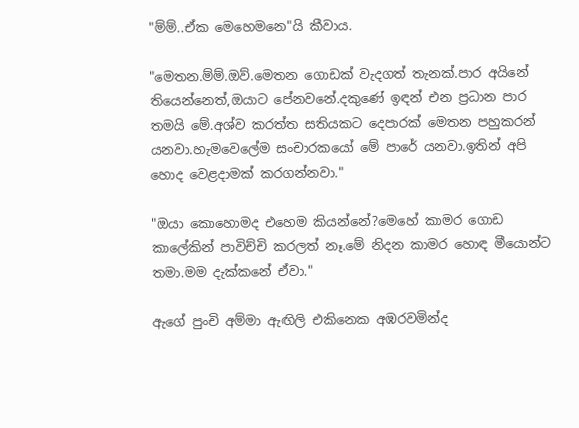"ම්ම්..ඒක මෙහෙමනෙ"යි කීවාය.

"මෙතන.ම්ම්.ඔව්.මෙතන ගොඩක් වැදගත් තැනක්.පාර අයිනේ තියෙන්නෙත්,ඔයාට පේනවනේ.දකුණේ ඉඳන් එන ප්‍රධාන පාර තමයි මේ.අශ්ව කරත්ත සතියකට දෙපාරක් මෙතන පහුකරන් යනවා.හැමවෙලේම සංචාරකයෝ මේ පාරේ යනවා.ඉතින් අපි හොද වෙළදාමක් කරගන්නවා."

"ඔයා කොහොමද එහෙම කියන්නේ?මෙහේ කාමර ගොඩ කාලේකින් පාවිච්චි කරලත් නෑ.මේ නිදන කාමර හොඳ මීයොන්ට තමා.මම දැක්කනේ ඒවා."

ඇගේ පුංචි අම්මා ඇඟිලි එකිනෙක අඹරවමින්ද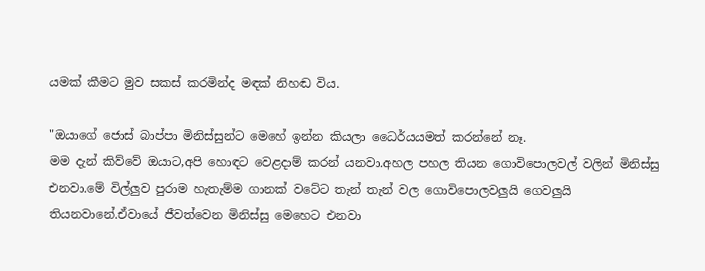යමක් කීමට මුව සකස් කරමින්ද මඳක් නිහඬ විය.

"ඔයාගේ ජොස් බාප්පා මිනිස්සුන්ට මෙහේ ඉන්න කියලා ධෛර්යයමත් කරන්නේ නෑ.
මම දැන් කිව්වේ ඔයාට,අපි හොඳට වෙළදාම් කරන් යනවා.අහල පහල තියන ගොවිපොලවල් වලින් මිනිස්සු එනවා.මේ විල්ලුව පුරාම හැතැම්ම ගානක් වටේට තැන් තැන් වල ගොවිපොලවලුයි ගෙවලුයි තියනවානේ.ඒවායේ ජීවත්වෙන මිනිස්සු මෙහෙට එනවා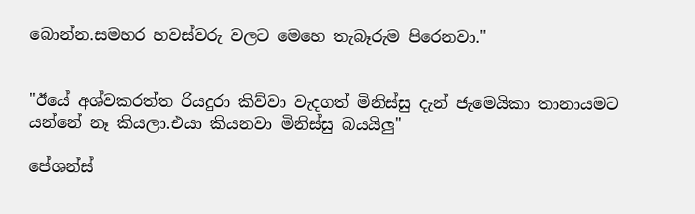බොන්න.සමහර හවස්වරු වලට මෙහෙ තැබෑරුම පිරෙනවා."


"ඊයේ අශ්වකරත්ත රියදුරා කිව්වා වැදගත් මිනිස්සු දැන් ජැමෙයිකා තානායමට යන්නේ නෑ කියලා.එයා කියනවා මිනිස්සු බයයිලු"

පේශන්ස්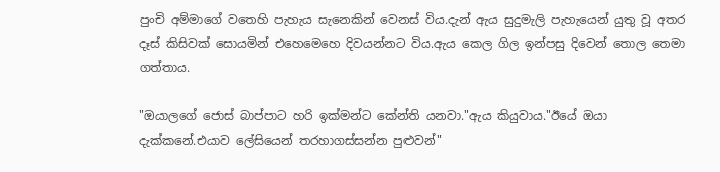පුංචි අම්මාගේ වතෙහි පැහැය සැනෙකින් වෙනස් විය.දැන් ඇය සුදුමැලි පැහැයෙන් යුතු වූ අතර දෑස් කිසිවක් සොයමින් එහෙමෙහෙ දිවයන්නට විය.ඇය කෙල ගිල ඉන්පසු දිවෙන් තොල තෙමා ගත්තාය.

"ඔයාලගේ ජොස් බාප්පාට හරි ඉක්මන්ට කේන්ති යනවා."ඇය කියුවාය."ඊයේ ඔයා දැක්කනේ.එයාව ලේසියෙන් තරහාගස්සන්න පුළුවන්"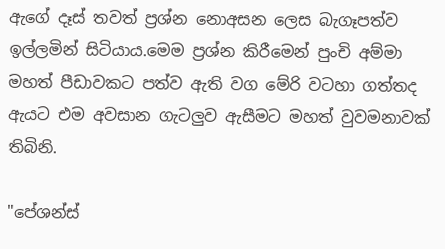ඇගේ දෑස් තවත් ප්‍රශ්න නොඅසන ලෙස බැගෑපත්ව ඉල්ලමින් සිටියාය.මෙම ප්‍රශ්න කිරීමෙන් පුංචි අම්මා මහත් පීඩාවකට පත්ව ඇති වග මේරි වටහා ගත්තද ඇයට එම අවසාන ගැටලුව ඇසීමට මහත් වුවමනාවක් තිබිනි.

"පේශන්ස්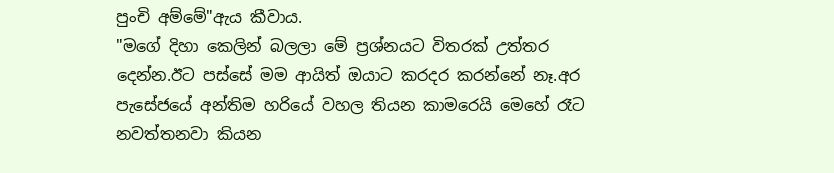පුංචි අම්මේ"ඇය කීවාය.
"මගේ දිහා කෙලින් බලලා මේ ප්‍රශ්නයට විතරක් උත්තර දෙන්න.ඊට පස්සේ මම ආයිත් ඔයාට කරදර කරන්නේ නෑ.අර පැසේජයේ අන්තිම හරියේ වහල තියන කාමරෙයි මෙහේ රෑට නවත්තනවා කියන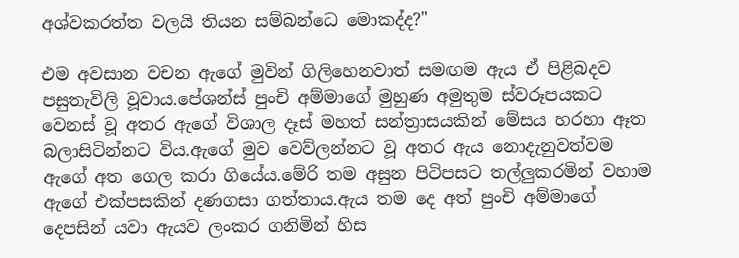අශ්වකරත්ත වලයි තියන සම්බන්ධෙ මොකද්ද?"

එම අවසාන වචන ඇගේ මුවින් ගිලිහෙනවාත් සමඟම ඇය ඒ පිළිබදව පසුතැවිලි වූවාය.පේශන්ස් පුංචි අම්මාගේ මුහුණ අමුතුම ස්වරූපයකට වෙනස් වූ අතර ඇගේ විශාල දෑස් මහත් සන්ත්‍රාසයකින් මේසය හරහා ඈත බලාසිටින්නට විය.ඇගේ මුව වෙව්ලන්නට වූ අතර ඇය නොදැනුවත්වම ඇගේ අත ගෙල කරා ගියේය.මේරි තම අසුන පිටිපසට තල්ලුකරමින් වහාම ඇගේ එක්පසකින් දණගසා ගත්තාය.ඇය තම දෙ අත් පුංචි අම්මාගේ දෙපසින් යවා ඇයව ලංකර ගනිමින් හිස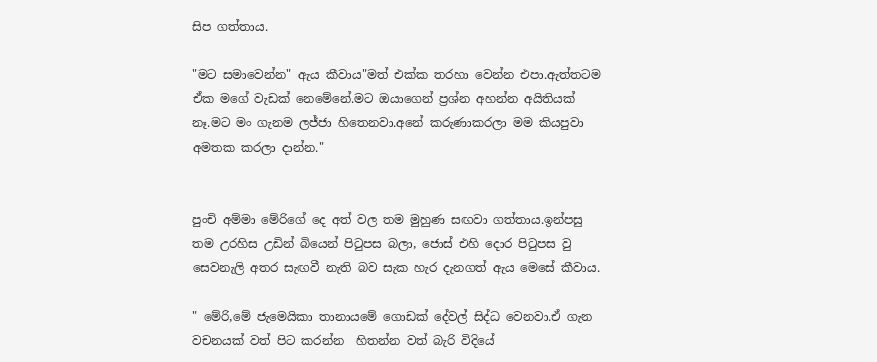සිප ගත්තාය.

"මට සමාවෙන්න" ඇය කීවාය"මත් එක්ක තරහා වෙන්න එපා.ඇත්තටම ඒක මගේ වැඩක් නෙමේනේ.මට ඔයාගෙන් ප්‍රශ්න අහන්න අයිතියක් නෑ.මට මං ගැනම ලජ්ජා හිතෙනවා.අනේ කරුණාකරලා මම කියපුවා අමතක කරලා දාන්න."


පුංචි අම්මා මේරිගේ දෙ අත් වල තම මුහුණ සඟවා ගත්තාය.ඉන්පසු තම උරහිස උඩින් බියෙන් පිටුපස බලා, ජොස් එහි දොර පිටුපස වු සෙවනැලි අතර සැඟවී නැති බව සැක හැර දැනගත් ඇය මෙසේ කීවාය.

" මේරි,මේ ජැමෙයිකා තානායමේ ගොඩක් දේවල් සිද්ධ වෙනවා.ඒ ගැන වචනයක් වත් පිට කරන්න  හිතන්න වත් බැරි විදියේ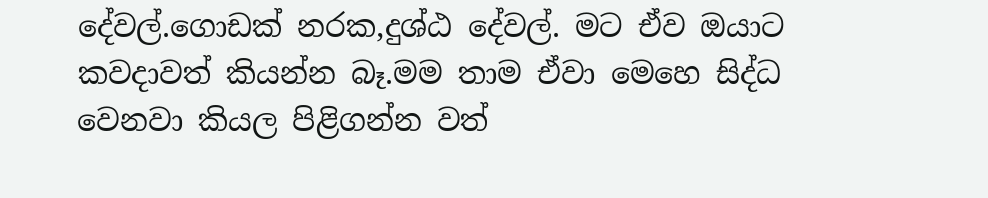දේවල්.ගොඩක් නරක,දුශ්ඨ දේවල්. මට ඒව ඔයාට කවදාවත් කියන්න බෑ.මම තාම ඒවා මෙහෙ සිද්ධ වෙනවා කියල පිළිගන්න වත්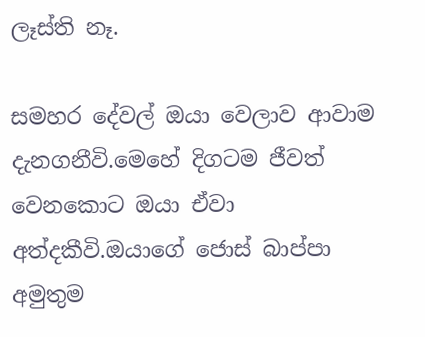ලෑස්ති නෑ.

සමහර දේවල් ඔයා වෙලාව ආවාම දැනගනීවි.මෙහේ දිගටම ජීවත් වෙනකොට ඔයා ඒවා අත්දකීවි.ඔයාගේ ජොස් බාප්පා අමුතුම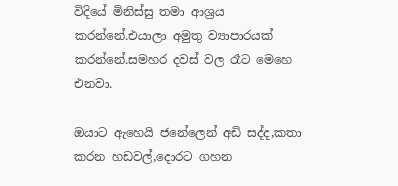විදියේ මිනිස්සු තමා ආශ්‍රය කරන්නේ.එයාලා අමුතු ව්‍යාපාරයක් කරන්නේ.සමහර දවස් වල රෑට මෙහෙ එනවා.

ඔයාට ඇහෙයි ජනේලෙන් අඩි සද්ද,කතා කරන හඩවල්,දොරට ගහන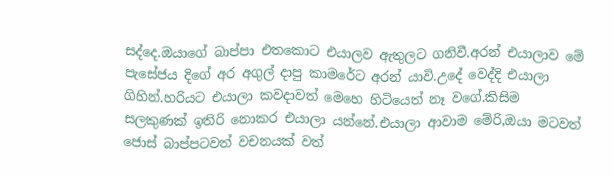සද්දෙ.ඔයාගේ බාප්පා එතකොට එයාලව ඇතුලට ගනිවී.අරන් එයාලාව මේ පැසේජය දිගේ අර අගුල් දාපු කාමරේට අරන් යාවි.උදේ වෙද්දි එයාලා ගිහින්.හරියට එයාලා කවදාවත් මෙහෙ හිටියෙත් නෑ වගේ.කිසිම සලකුණක් ඉතිරි නොකර එයාලා යන්නේ.එයාලා ආවාම මේරි,ඔයා මටවත් ජොස් බාප්පටවත් වචනයක් වත්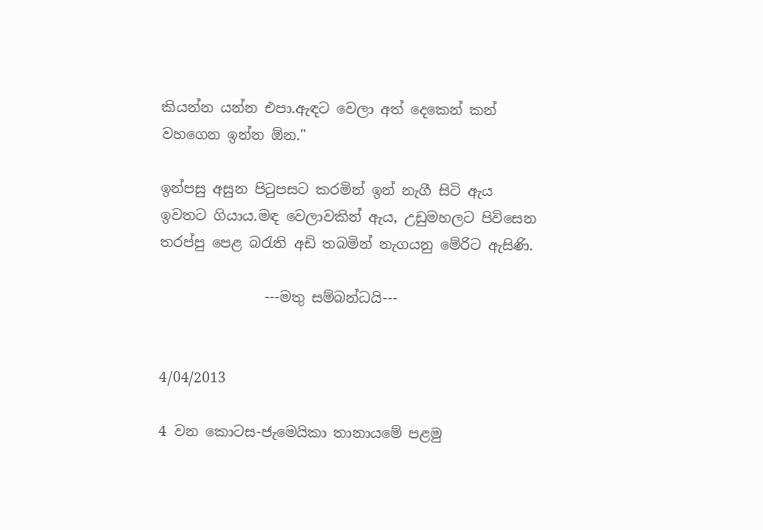කියන්න යන්න එපා.ඇඳට වෙලා අත් දෙකෙන් කන් වහගෙන ඉන්න ඕන."

ඉන්පසු අසුන පිටුපසට කරමින් ඉන් නැගී සිටි ඇය ඉවතට ගියාය.මඳ වෙලාවකින් ඇය, උඩුමහලට පිවිසෙන තරප්පු පෙළ බරැති අඩි තබමින් නැගයනු මේරිට ඇසිණි.

               ---මතු සම්බන්ධයි---


4/04/2013

4 වන කොටස-ජැමෙයිකා තානායමේ පළමු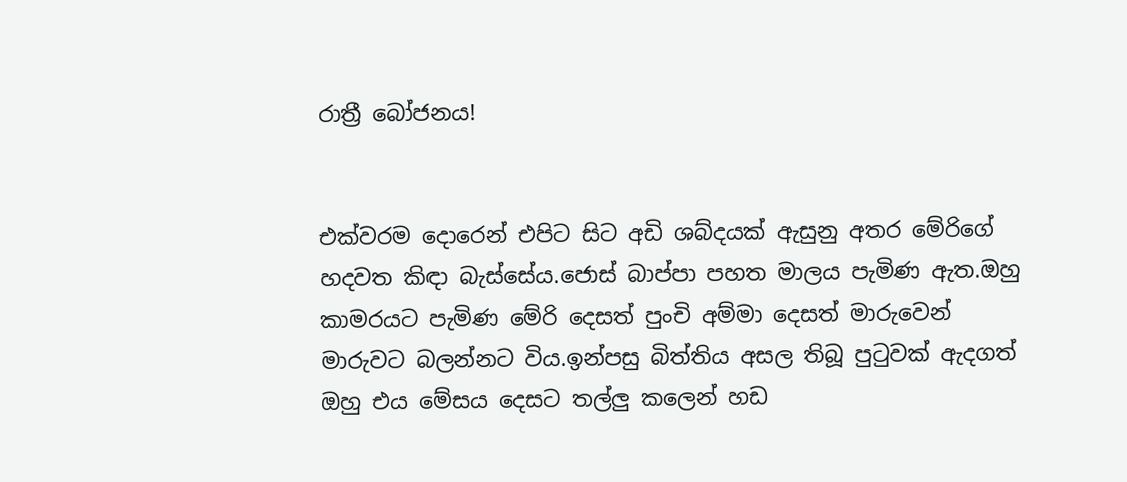රාත්‍රී බෝජනය!


එක්වරම දොරෙන් එපිට සිට අඩි ශබ්දයක් ඇසුනු අතර මේරිගේ හදවත කිඳා බැස්සේය.ජොස් බාප්පා පහත මාලය පැමිණ ඇත.ඔහු කාමරයට පැමිණ මේරි දෙසත් පුංචි අම්මා දෙසත් මාරුවෙන් මාරුවට බලන්නට විය.ඉන්පසු බිත්තිය අසල තිබූ පුටුවක් ඇදගත් ඔහු එය මේසය දෙසට තල්ලු කලෙන් හඩ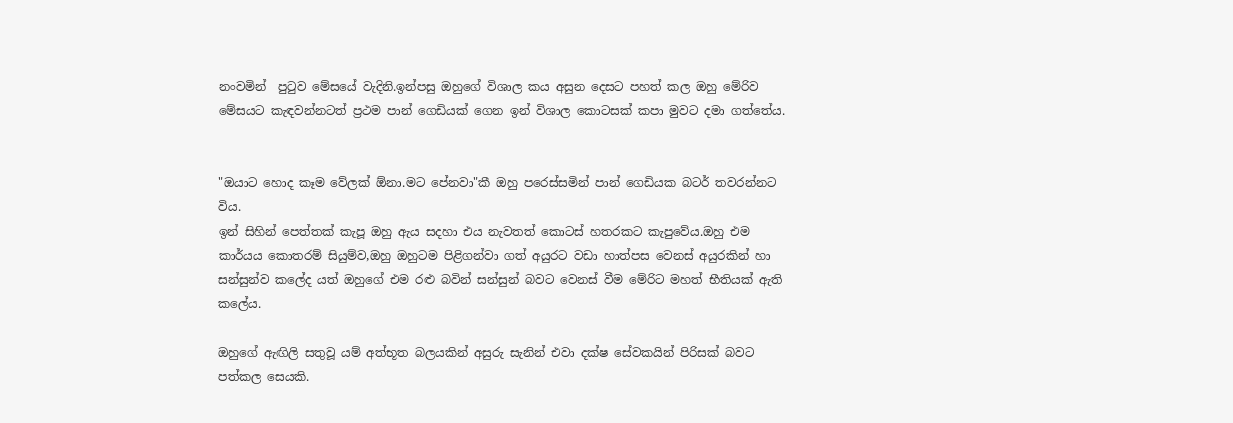නංවමින්  පුටුව මේසයේ වැදිනි.ඉන්පසු ඔහුගේ විශාල කය අසුන දෙසට පහත් කල ඔහු මේරිව මේසයට කැඳවන්නටත් ප්‍රථම පාන් ගෙඩියක් ගෙන ඉන් විශාල කොටසක් කපා මුවට දමා ගත්තේය.


"ඔයාට හොද කෑම වේලක් ඕනා.මට පේනවා"කී ඔහු පරෙස්සමින් පාන් ගෙඩියක බටර් තවරන්නට විය.
ඉන් සිහින් පෙත්තක් කැපූ ඔහු ඇය සදහා එය නැවතත් කොටස් හතරකට කැපුවේය.ඔහු එම කාර්යය කොතරම් සියුම්ව,ඔහු ඔහුටම පිළිගන්වා ගත් අයුරට වඩා හාත්පස වෙනස් අයුරකින් හා සන්සුන්ව කලේද යත් ඔහුගේ එම රළු බවින් සන්සුන් බවට වෙනස් වීම මේරිට මහත් භීතියක් ඇති කලේය.

ඔහුගේ ඇඟිලි සතුවූ යම් අත්භූත බලයකින් අසුරු සැනින් එවා දක්ෂ සේවකයින් පිරිසක් බවට පත්කල සෙයකි.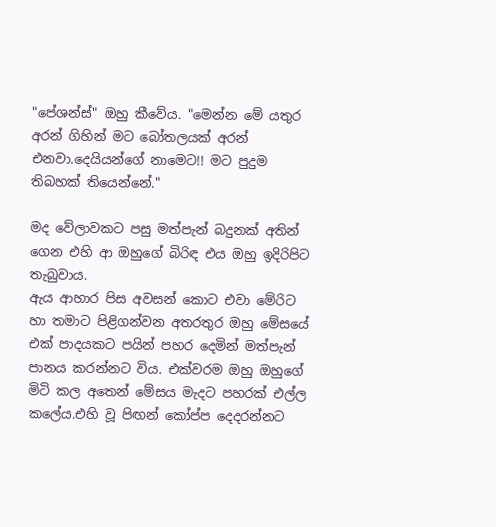"පේශන්ස්" ඔහු කීවේය. "මෙන්න මේ යතුර අරන් ගිහින් මට බෝතලයක් අරන් එනවා.දෙයියන්ගේ නාමෙට!! මට පුදුම තිබහක් තියෙන්නේ."

මද වේලාවකට පසු මත්පැන් බදුනක් අතින් ගෙන එහි ආ ඔහුගේ බිරිඳ එය ඔහු ඉදිරිපිට තැබුවාය.
ඇය ආහාර පිස අවසන් කොට එවා මේරිට හා තමාට පිළිගන්වන අතරතුර ඔහු මේසයේ එක් පාදයකට පයින් පහර දෙමින් මත්පැන් පානය කරන්නට විය. එක්වරම ඔහු ඔහුගේ මිටි කල අතෙන් මේසය මැදට පහරක් එල්ල කලේය.එහි වූ පිඟන් කෝප්ප දෙදරන්නට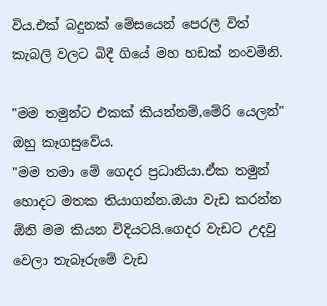විය.එක් බදුනක් මේසයෙන් පෙරලී විත් කැබලි වලට බිදී ගියේ මහ හඩක් නංවමිනි.

"මම තමුන්ට එකක් කියන්නම්,මේරි යෙලන්" ඔහු කෑගසුවේය.
"මම තමා මේ ගෙදර ප්‍රධානියා.ඒක තමුන් හොදට මතක තියාගන්න.ඔයා වැඩ කරන්න ඕනි මම කියන විදියටයි.ගෙදර වැඩට උදවු වෙලා තැබෑරුමේ වැඩ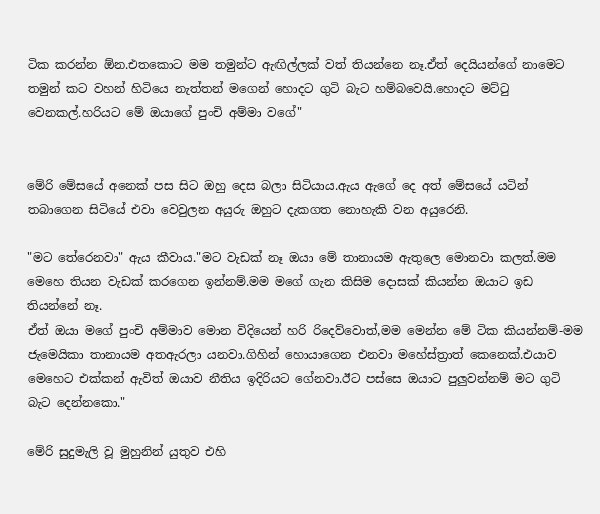ටික කරන්න ඕන.එතකොට මම තමුන්ට ඇඟිල්ලක් වත් තියන්නෙ නෑ.ඒත් දෙයියන්ගේ නාමෙට තමුන් කට වහන් හිටියෙ නැත්තන් මගෙන් හොදට ගුටි බැට හම්බවෙයි.හොදට මට්ටු වෙනකල්.හරියට මේ ඔයාගේ පුංචි අම්මා වගේ"


මේරි මේසයේ අනෙක් පස සිට ඔහු දෙස බලා සිටියාය.ඇය ඇගේ දෙ අත් මේසයේ යටින් තබාගෙන සිටියේ එවා වෙවුලන අයුරු ඔහුට දැකගත නොහැකි වන අයුරෙනි.

"මට තේරෙනවා" ඇය කීවාය."මට වැඩක් නෑ ඔයා මේ තානායම ඇතුලෙ මොනවා කලත්.මම මෙහෙ තියන වැඩක් කරගෙන ඉන්නම්.මම මගේ ගැන කිසිම දොසක් කියන්න ඔයාට ඉඩ තියන්නේ නෑ.
ඒත් ඔයා මගේ පුංචි අම්මාව මොන විදියෙන් හරි රිදෙව්වොත්,මම මෙන්න මේ ටික කියන්නම්-මම ජැමෙයිකා තානායම අතඇරලා යනවා.ගිහින් හොයාගෙන එනවා මහේස්ත්‍රාත් කෙනෙක්.එයාව මෙහෙට එක්කන් ඇවිත් ඔයාව නීතිය ඉදිරියට ගේනවා.ඊට පස්සෙ ඔයාට පුලුවන්නම් මට ගුටි බැට දෙන්නකො."

මේරි සුදුමැලි වූ මුහුනින් යුතුව එහි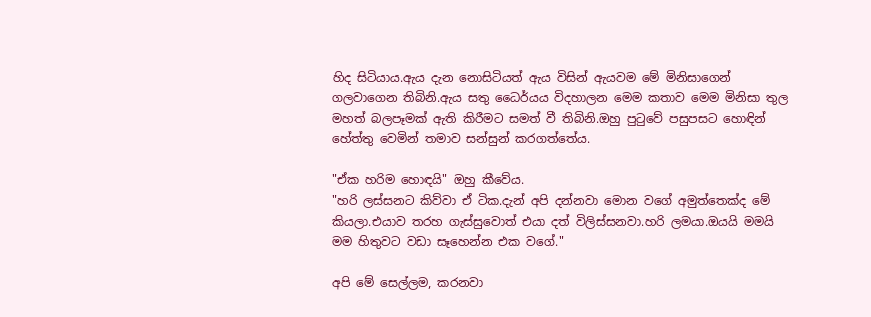හිද සිටියාය.ඇය දැන නොසිටියත් ඇය විසින් ඇයවම මේ මිනිසාගෙන් ගලවාගෙන තිබිනි.ඇය සතු ධෛර්යය විදහාලන මෙම කතාව මෙම මිනිසා තුල මහත් බලපෑමක් ඇති කිරීමට සමත් වී තිබිනි.ඔහු පුටුවේ පසුපසට හොඳින් හේත්තු වෙමින් තමාව සන්සුන් කරගත්තේය.

"ඒක හරිම හොඳයි" ඔහු කීවේය.
"හරි ලස්සනට කිව්වා ඒ ටික.දැන් අපි දන්නවා මොන වගේ අමුත්තෙක්ද මේ කියලා.එයාව තරහ ගැස්සුවොත් එයා දත් විලිස්සනවා.හරි ලමයා.ඔයයි මමයි මම හිතුවට වඩා සෑහෙන්න එක වගේ."

අපි මේ සෙල්ලම, කරනවා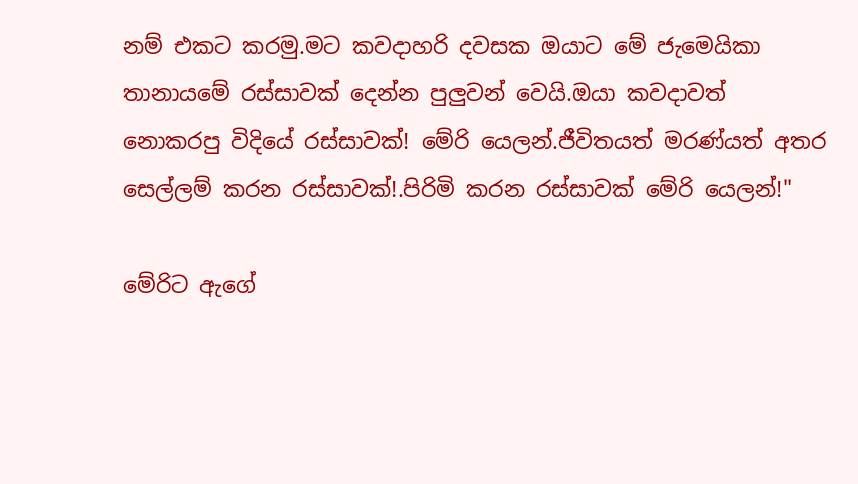නම් එකට කරමු.මට කවදාහරි දවසක ඔයාට මේ ජැමෙයිකා තානායමේ රස්සාවක් දෙන්න පුලුවන් වෙයි.ඔයා කවදාවත් නොකරපු විදියේ රස්සාවක්! මේරි යෙලන්.ජීවිතයත් මරණ්යත් අතර සෙල්ලම් කරන රස්සාවක්!.පිරිමි කරන රස්සාවක් මේරි යෙලන්!"

මේරිට ඇගේ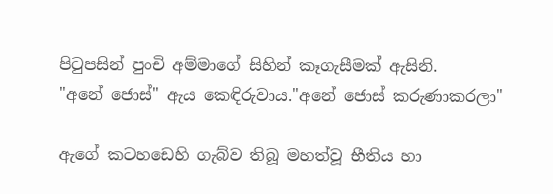පිටුපසින් පුංචි අම්මාගේ සිහින් කෑගැසීමක් ඇසිනි.
"අනේ ජොස්" ඇය කෙඳිරුවාය."අනේ ජොස් කරුණාකරලා"

ඇගේ කටහඩෙහි ගැබ්ව තිබූ මහත්වූ භීතිය හා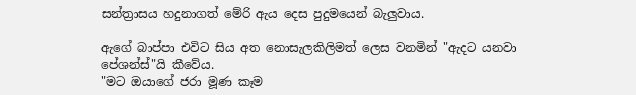සන්ත්‍රාසය හදුනාගත් මේරි ඇය දෙස පුදුමයෙන් බැලුවාය.

ඇගේ බාප්පා එවිට සිය අත නොසැලකිලිමත් ලෙස වනමින් "ඇදට යනවා පේශන්ස්"යි කීවේය.
"මට ඔයාගේ ජරා මූණ කෑම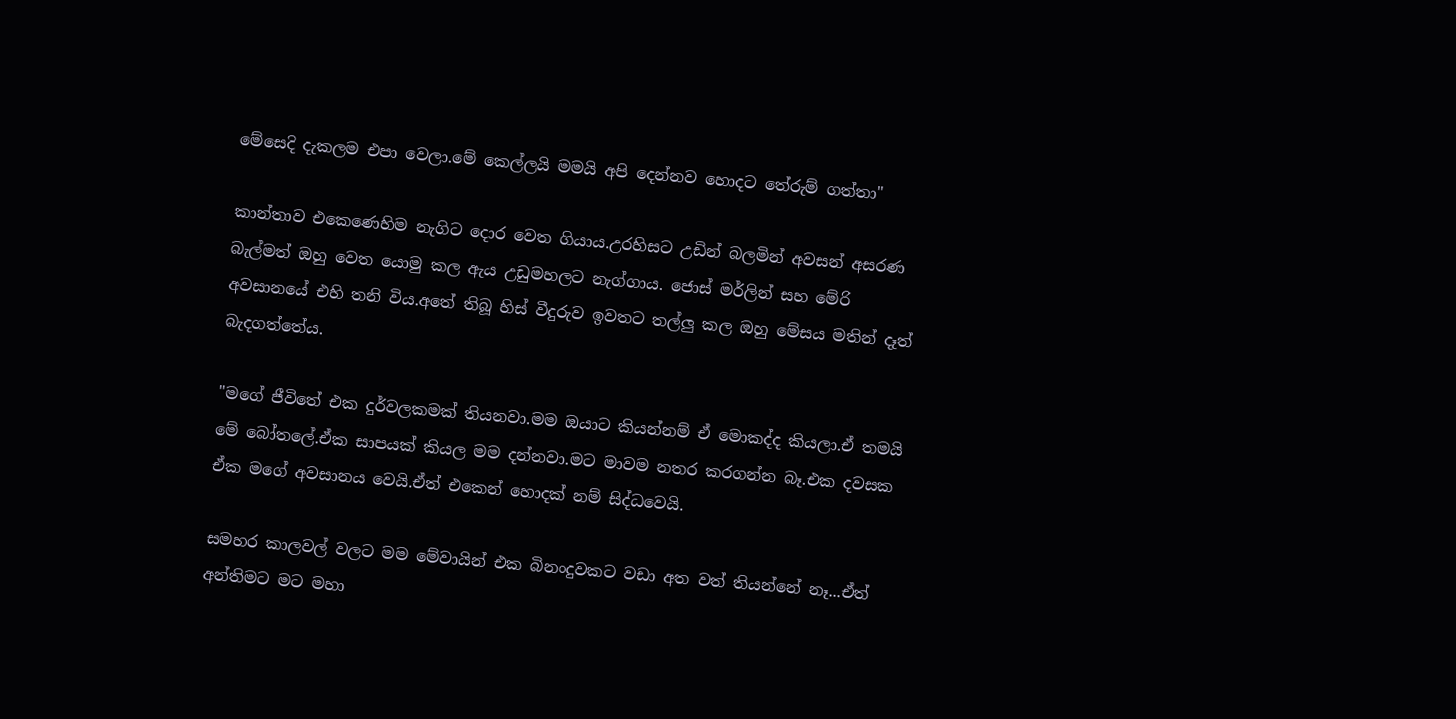මේසෙදි දැකලම එපා වෙලා.මේ කෙල්ලයි මමයි අපි දෙන්නව හොදට තේරුම් ගත්තා"

කාන්තාව එකෙණෙහිම නැගිට දොර වෙත ගියාය.උරහිසට උඩින් බලමින් අවසන් අසරණ බැල්මත් ඔහු වෙත යොමු කල ඇය උඩුමහලට නැග්ගාය. ජොස් මර්ලින් සහ මේරි අවසානයේ එහි තනි විය.අතේ තිබූ හිස් වීදුරුව ඉවතට තල්ලු කල ඔහු මේසය මතින් දෑත් බැදගත්තේය.

"මගේ ජීවිතේ එක දුර්වලකමක් තියනවා.මම ඔයාට කියන්නම් ඒ මොකද්ද කියලා.ඒ තමයි මේ බෝතලේ.ඒක සාපයක් කියල මම දන්නවා.මට මාවම නතර කරගන්න බෑ.එක දවසක ඒක මගේ අවසානය වෙයි.ඒත් එකෙන් හොදක් නම් සිද්ධවෙයි.

සමහර කාලවල් වලට මම මේවායින් එක බිනංදුවකට වඩා අත වත් තියන්නේ නෑ...ඒත් අන්තිමට මට මහා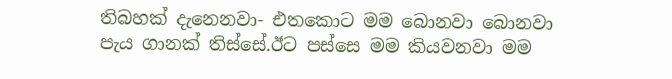තිබහක් දැනෙනවා- එතකොට මම බොනවා බොනවා පැය ගානක් තිස්සේ.ඊට පස්සෙ මම කියවනවා මම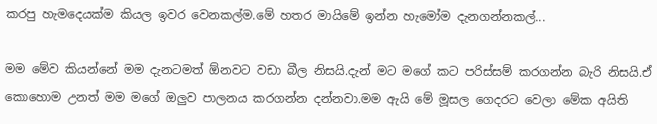කරපු හැමදෙයක්ම කියල ඉවර වෙනකල්ම.මේ හතර මායිමේ ඉන්න හැමෝම දැනගන්නකල්...

මම මේව කියන්නේ මම දැනටමත් ඕනවට වඩා බීල නිසයි.දැන් මට මගේ කට පරිස්සම් කරගන්න බැරි නිසයි.ඒ කොහොම උනත් මම මගේ ඔලුව පාලනය කරගන්න දන්නවා.මම ඇයි මේ මූසල ගෙදරට වෙලා මේක අයිති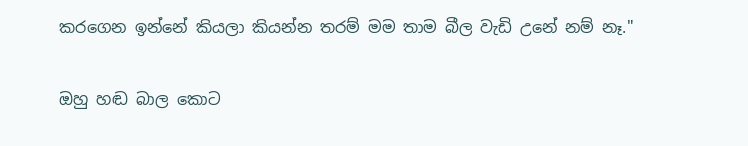කරගෙන ඉන්නේ කියලා කියන්න තරම් මම තාම බීල වැඩි උනේ නම් නෑ."

ඔහු හඬ බාල කොට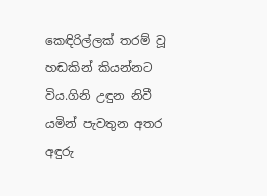කෙඳිරිල්ලක් තරම් වූ හඬකින් කියන්නට විය.ගිනි උඳුන නිවී යමින් පැවතුන අතර අඳුරු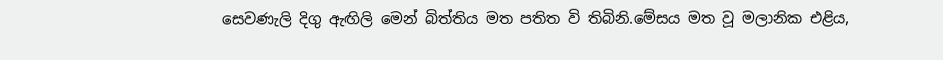සෙවණැලි දිගු ඇඟිලි මෙන් බිත්තිය මත පතිත වි තිබිනි.මේසය මත වූ මලානික එළිය,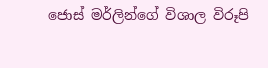ජොස් මර්ලින්ගේ විශාල විරූපි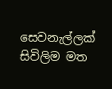සෙවනැල්ලක් සිවිලිම මත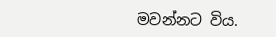මවන්නට විය.